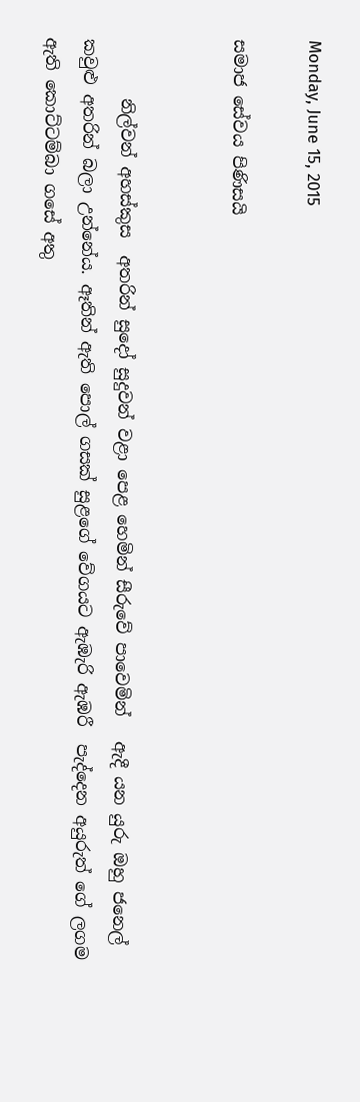Monday, June 15, 2015

සමාජ සේවය පිණිසයි


       නිල්වන් අහස්කුස  අතරින් සුදෝ සුදුවන් වළා පෙළ හෙමින් සීරුවේ පාවෙමින්   ඇදී යන යුරු ඔහු ජනෙල් කවුළු අතරින් බලා උන්නේය. ඈතින් ඇති පොල් ගසක් සුළගේ වේගයට ඇඹැරි ඇඹරී  පැද්දෙන අයුරුත් ගේ ලගම ඇති කොට්ටම්බා ගසේ අතු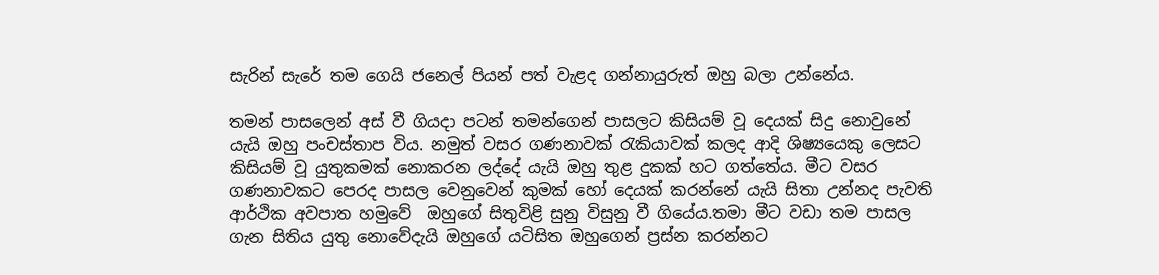සැරින් සැ‍රේ තම ගෙයි ජනෙල් පියන් පත් වැළද ගන්නායුරුත් ඔහු බලා උන්නේය.

තමන් පාසලෙන් අස් වී ගියදා පටන් තමන්ගෙන් පාසලට කිසියම් වූ දෙයක් සිදු නොවුනේ යැයි ඔහු පංචස්තාප විය. නමුත් වසර ගණනාවක් රැකියාවක් කලද ආදි ශිෂ්‍යයෙකු ලෙසට කිසියම් වූ යුතුකමක් නොකරන ලද්දේ යැයි ඔහු තුළ දුකක් හට ගත්තේය. මීට වසර ගණනාවකට පෙරද පාසල වෙනුවෙන් කුමක් හෝ දෙයක් කරන්නේ යැයි සිතා උන්නද පැවති ආර්ථික අවපාත හමුවේ  ඔහු‍ගේ සිතුවිළි සුනු විසුනු වී ගියේය.තමා මීට වඩා තම පාසල ගැන සිතිය යුතු නොවේදැයි ඔහුගේ යටිසිත ඔහුගෙන් ප්‍රස්න කරන්නට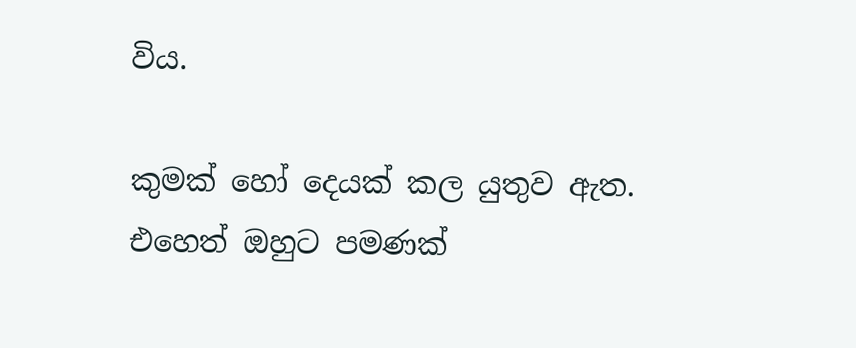විය.

කුමක් හෝ දෙයක් කල යුතුව ඇත. එහෙත් ඔහුට පමණක්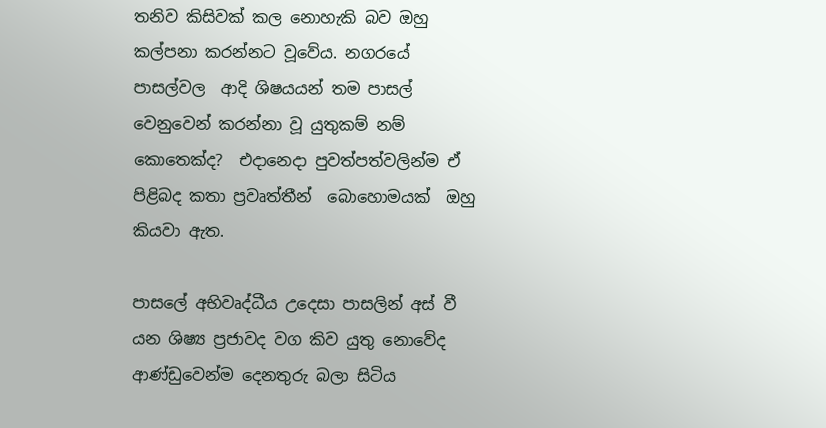තනිව කිසිවක් කල නොහැකි බව ඔහු කල්පනා කරන්නට වූවේය. නගරයේ පාසල්වල  ආදි ශිෂයයන් තම පාසල් වෙනුවෙන් කරන්නා වූ යුතුකම් නම් කොතෙක්ද?  එදානෙදා පුවත්පත්වලින්ම ඒ පිළිබද කතා ප්‍රවෘත්තීන්  බොහොමයක්  ඔහු කියවා ඇත.

පාසලේ අභිවෘද්ධීය උදෙසා පාසලින් අස් වී යන ශිෂ්‍ය ප්‍රජාවද වග කිව යුතු නොවේද ආණ්ඩුවෙන්ම දෙනතුරු බලා සිටිය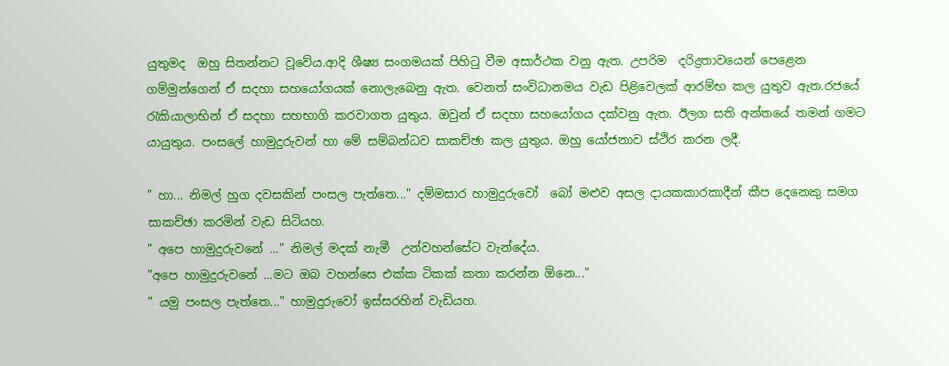යුතුමද  ඔහු සිතන්නට වූවේය.ආදි ශීෂ්‍ය සංගමයක් පිහිටු වීම අසාර්ථක වනු ඇත. උපරිම  දරිද්‍රතාවයෙන් පෙළෙන ගම්මුන්ගෙන් ඒ සදහා සහයෝ‍ගයක් නොලැබෙනු ඇත. වෙනත් සංවිධානමය වැඩ පිළිවෙලක් ආරම්භ කල යුතුව ඇත.රජයේ රැකියාලාභින් ඒ සදහා සහභාගි කරවාගත යුතුය. ඔවුන් ඒ සදහා සහයෝගය දක්වනු ඇත. ඊලග සති අන්තයේ තමන් ගමට යායුතුය. පංසලේ හාමුදුරුවන් හා මේ සම්බන්ධව සාකච්ඡා කල යුතුය. ඔහු යෝජනාව ස්ථිර කරන ලදී.

" හා... නිමල් හුග දවසකින් පංසල පැත්තෙ..." දම්මසාර හාමුදුරුවෝ  බෝ මළුව අසල දායකකාරකාදීන් කීප දෙනෙකු සමග සාකච්ඡා කරමින් වැඩ සිටියහ.
" අපෙ හාමුදුරුවනේ ..." නිමල් මදක් නැමී  උන්වහන්සේට වැන්දේය.
"අපෙ හාමුදුරුවනේ ...මට ඔබ වහන්සෙ එක්ක ටිකක් කතා කරන්න ඕනෙ..."
" යමු පංසල පැත්තෙ..." හාමුදුරුවෝ ඉස්සරහින් වැඩියහ.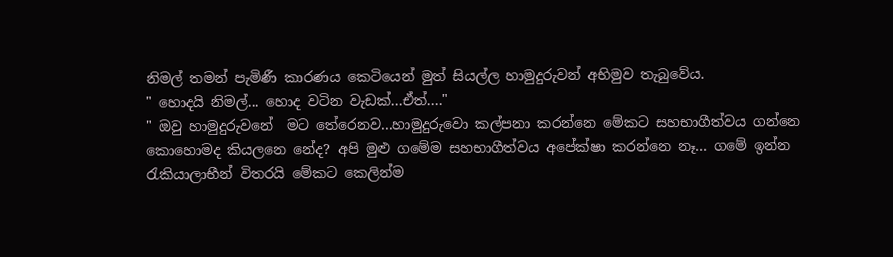නිමල් තමන් පැමිණී කාරණය කෙටියෙන් මුත් සියල්ල හාමුදුරුවන් අභිමුව තැබුවේය.
" හොදයි නිමල්... හොද වටින වැඩක්...ඒත්...."
" ඔවු හාමුදුරුවනේ  මට තේරෙනව...හාමුදුරුවො කල්පනා කරන්නෙ මේකට සහභාගීත්වය ගන්නෙ කොහොමද කියලනෙ නේද? අපි මුළු ගමේම සහභාගීත්වය අපේක්ෂා කරන්නෙ නෑ... ගමේ ඉන්න රැකියාලාභීන් විතරයි මේකට කෙලින්ම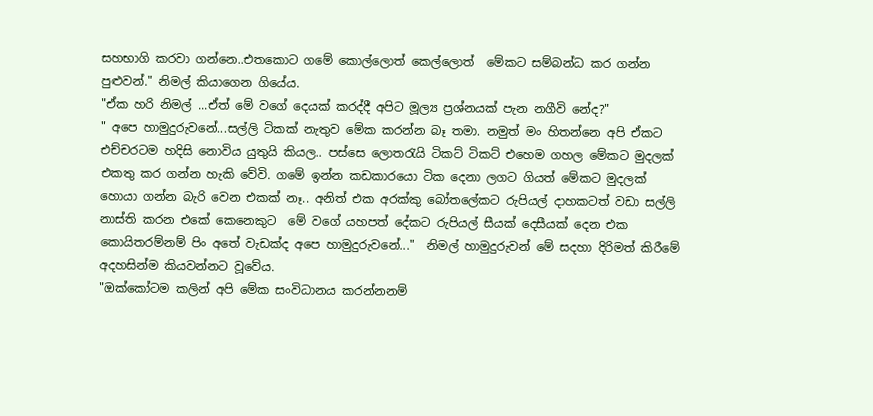සහභාගි කරවා ගන්නෙ..එතකොට ගමේ කොල්ලොත් කෙල්ලොත්  මේකට සම්බන්ධ කර ගන්න පුළුවන්." නිමල් කියාගෙන ගියේය.
"ඒක හරි නිමල් ...ඒත් මේ වගේ දෙයක් කරද්දී අපිට මූල්‍ය ප්‍රශ්නයක් පැන නගීවි නේද?"
" අපෙ හාමුදුරුවනේ...සල්ලි ටිකක් නැතුව මේක කරන්න බෑ තමා. නමුත් මං හිතන්නෙ අපි ඒකට එච්චරටම හදිසි නොවිය යුතුයි කියල.. පස්සෙ ලොතරැයි ටිකට් ටිකට් එහෙම ගහල මේකට මුදලක් එකතු කර ගන්න හැකි වේවි. ගමේ ඉන්න කඩකාරයො ටික දෙනා ලගට ගියත් මේකට මුදලක් හොයා ගන්න බැරි වෙන එකක් නෑ.. අනිත් එක අරක්කු බෝතලේකට රුපියල් දාහකටත් වඩා සල්ලි නාස්ති කරන එකේ කෙනෙකුට  මේ වගේ යහපත් දේකට රුපියල් සීයක් දෙසීයක් දෙන එක කොයිතරම්නම් පිං අතේ වැඩක්ද අපෙ හාමුදුරුවනේ..."  නිමල් හාමුදුරුවන් මේ සදහා දිරිමත් කිරීමේ අදහසින්ම කියවන්නට වූවේය.
"ඔක්කෝටම කලින් අපි මේක සංවිධානය කරන්නනම්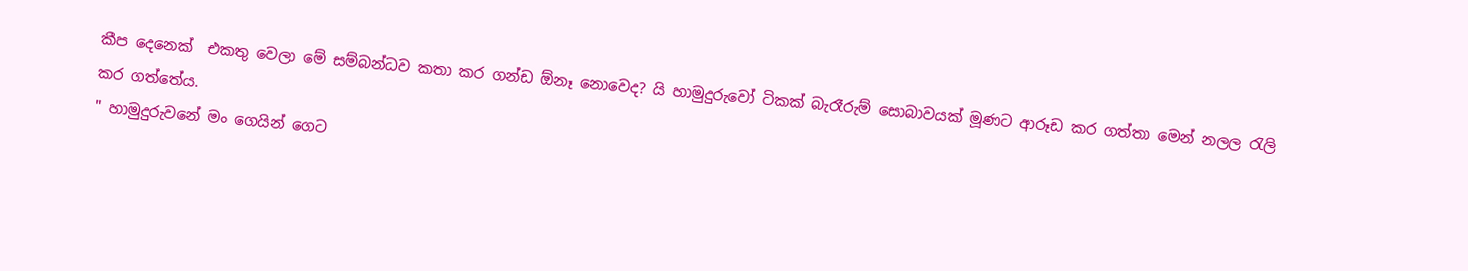කීප දෙනෙක්  එකතු වෙලා මේ සම්බන්ධව කතා කර ගන්ඩ ඕනෑ නොවෙද? යි හාමුදුරුවෝ ටිකක් බැරෑරුම් සොබාවයක් මූණට ආරූඩ කර ගත්තා මෙන් නලල රැලි කර ගත්තේය.
" හාමුදුරුවනේ මං ගෙයින් ගෙට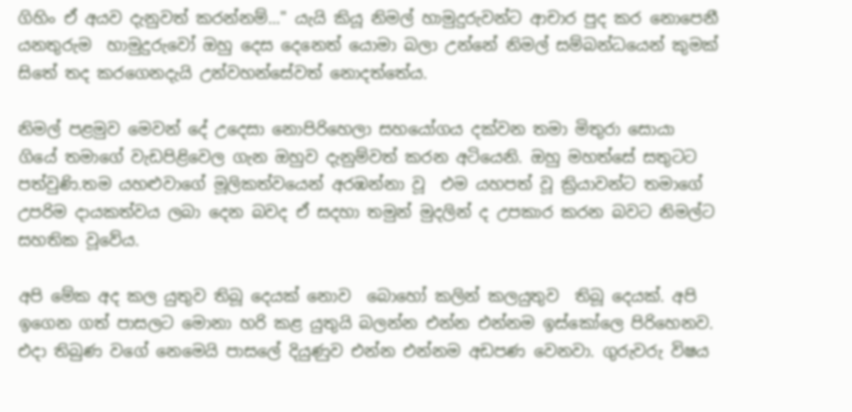ගිහිං ඒ අයව දැනුවත් කරන්නම්..." යැයි කියූ නිමල් හ‍ාමුදුරුවන්ට ආචාර පුද කර නොපෙනී යනතුරුම  හාමුදුරුවෝ ඔහු දෙස දෙනෙත් යොමා බලා උන්නේ නිමල් සම්බන්ධයෙන් කුමක් සිතේ තද කරගෙනදැයි උන්වහන්සේවත් නොදත්තේය.

නිමල් පළමුව මෙවන් දේ උදෙසා නොපිරිහෙලා සහයෝගය දක්වන තමා මිතුරා සොයා ගියේ තමාගේ වැඩපිළිවෙල ගැන ඔහුව දැනුම්වත් කරන අටියෙනි. ඔහු මහත්සේ සතුටට පත්වුණි.තම යහළුවාගේ මූලිකත්වයෙන් අරඹන්නා වූ  එම යහපත් වූ ක්‍රියාවන්ට තමාගේ උපරිම දායකත්වය ලබා දෙන බවද ඒ සදහා තමුන් මුදලින් ද උපකාර කරන බවට නිමල්ට සහතික වූවේය.

අපි මේක අද කල යුතුව තිබූ දෙයක් නොව  බොහෝ කලින් කලයුතුව  තිබූ දෙයක්. අපි ඉගෙන ගත් පාසලට මොනා හරි කළ යුතුයි බලන්න එන්න එන්නම ඉස්කෝලෙ පිරිහෙනව. එදා තිබුණ වගේ නෙමෙයි පාසලේ දියුණුව එන්න එන්නම අඩපණ වෙනවා. ගුරුවරු විෂය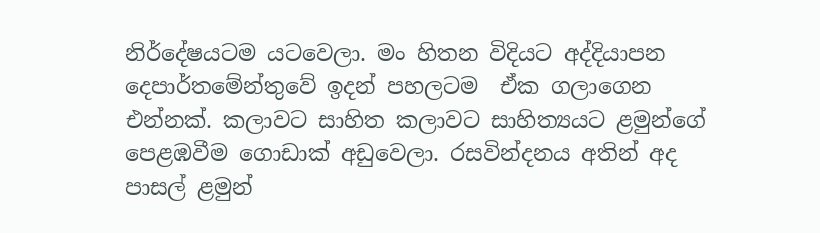නිර්දේෂයටම යටවෙලා. මං හිතන විදියට අද්දියාපන දෙපාර්තමේන්තුවේ ඉදන් පහලටම  ඒක ගලාගෙන එන්නක්. කලාවට සාහිත කලාවට සාහිත්‍යයට ළමුන්ගේ පෙළඹවීම ගොඩාක් අඩුවෙලා. රසවින්දනය අතින් අද පාසල් ළමුන්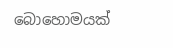බොහොමයක්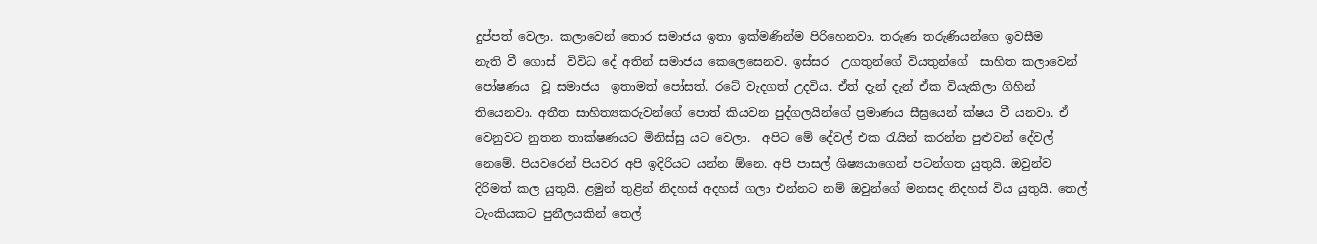දුප්පත් වෙලා. කලාවෙන් තොර සමාජය ඉතා ඉක්මණින්ම පිරිහෙනවා. තරුණ තරුණියන්ගෙ ඉවසීම නැති ‍වී ගොස්  විවිධ දේ අතින් සමාජය කෙලෙසෙනව. ඉස්සර  උගතුන්ගේ වියතුන්ගේ  සාහිත කලාවෙන් පෝෂණය  වූ සමාජය  ඉතාමත් පෝසත්. රටේ වැදගත් උදවිය. ඒත් දැන් දැන් ඒක වියැකිලා ‍ගිහින් තියෙනවා. අතීත සාහිත්‍යකරුවන්ගේ පොත් කියවන පුද්ගලයින්ගේ ප්‍රමාණය සීඝ්‍රයෙන් ක්ෂය වී යනවා. ඒ වෙනුවට නුතන තාක්ෂණයට මිනිස්සු යට වෙලා.  අපිට මේ දේවල් එක රැයින් කරන්න පුළුවන් දේවල් නෙමේ. පියවරෙන් පියවර අපි ඉදිරියට යන්න ඕනෙ. අපි පාසල් ශිෂ්‍යයාගෙන් පටන්ගත යුතුයි. ඔවුන්ව දිරිමත් කල යුතුයි. ළමුන් තුළින් නිදහස් අදහස් ගලා එන්නට නම් ඔවුන්ගේ මනසද නිදහස් විය යුතුයි. තෙල් ටැංකියකට පුනීලයකින් තෙල්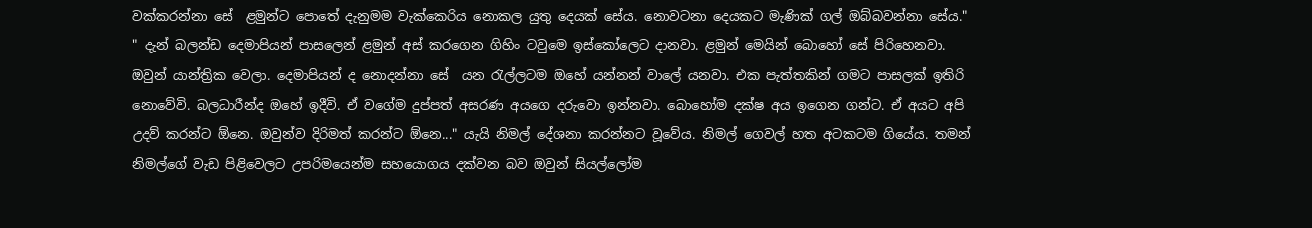වක්කරන්නා සේ  ළමුන්ට පොතේ දැනුමම වැක්කෙරිය නොකල යුතු දෙයක් සේය. නොවටනා දෙයකට මැණික් ගල් ඔබ්බවන්නා සේය."
" දැන් බලන්ඩ දෙමාපියන් පාසලෙන් ළමුන් අස් කරගෙන ගිහිං ටවුමෙ ඉස්කෝලෙට දානවා. ළමුන් මෙයින් බොහෝ සේ පිරිහෙනවා. ඔවුන් යාන්ත්‍රික වෙලා. දෙමාපියන් ද නොදන්නා සේ  යන රැල්ලටම ඔහේ යන්නන් වාලේ යනවා. එක පැත්තකින් ගමට පාසලක් ඉතිරි නොවේවි. බලධාරීන්ද ඔහේ ඉදීවි. ඒ වගේම දුප්පත් අසරණ අයගෙ දරුවො ඉන්නවා. බොහෝම දක්ෂ අය ඉගෙන ගන්ට. ඒ අයට අපි උදව් කරන්ට ඕනෙ. ඔවුන්ව දිරිමත් කරන්ට ඕනෙ..." යැයි නිමල් දේශනා කරන්නට වූවේය. නිමල් ගෙවල් හත අටකටම ගියේය‍. තමන්  නිමල්ගේ වැඩ පිළිවෙලට උපරිමයෙන්ම සහයොගය දක්වන බව ඔවුන් සියල්ලෝම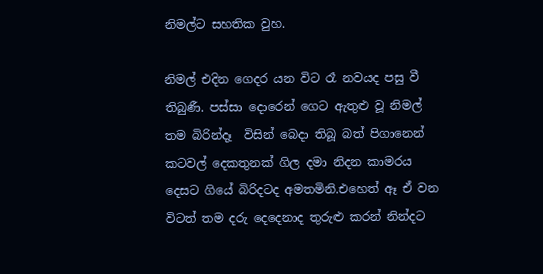නිමල්ට සහතික වුහ.

නිමල් එදින ගෙදර යන විට රෑ නවයද පසු වී තිබුණී. පස්සා දොරෙන් ගෙට ඇතුළු වූ නිමල්  තම බිරින්දෑ  විසින් බෙදා තිබූ බත් පිගානෙන්  කටවල් දෙකතුනක් ගිල දමා නිදන කාමරය දෙසට ගියේ බිරිදටද අමතමිනි.එහෙත් ඈ ඒ වන විටත් තම දරු දෙදෙනාද තුරුළු කරන් නින්දට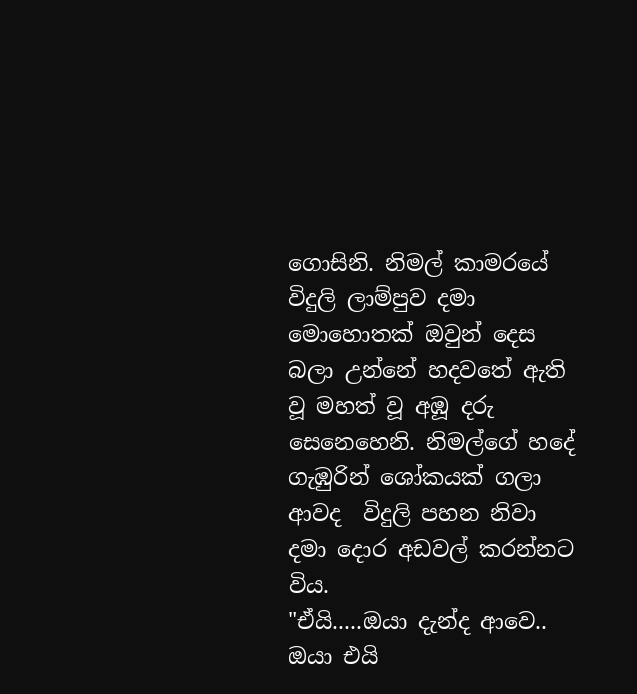ගොසිනි. නිමල් කාමරයේ විදුලි ලාම්පුව දමා මොහොතක් ඔවුන් දෙස බලා උන්නේ හදවතේ ඇති වූ මහත් වූ අඹූ දරු සෙනෙහෙනි. නිමල්ගේ හදේ ගැඹුරින් ශෝකයක් ගලා ආවද  විදුලි පහන නිවා දමා දොර අඩවල් කරන්නට විය.
"ඒයි.....ඔයා දැන්ද ආවෙ.. ඔයා එයි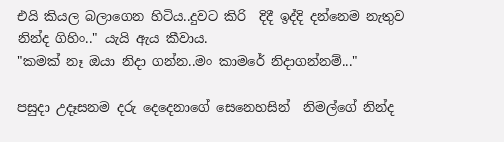එයි කියල බලාගෙන හිටිය..දුවට කිරි  දිදී ඉද්දි දන්නෙම නැතුව නින්ද ගිහිං.." යැයි ඇය කීවාය.
"කමක් නෑ ඔයා නිදා ගන්න..මං කාමරේ නිදාගන්නම්..."

පසුදා උදෑසනම දරු දෙදෙනාගේ සෙනෙහසින්  නිමල්ගේ නින්ද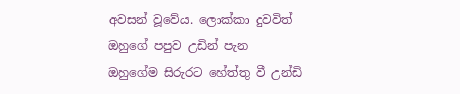අවසන් වූවේය. ලොක්කා දුවවිත්  ඔහුගේ පපුව උඩින් පැන ඔහුගේම සිරුරට හේත්තු වී උන්ඩි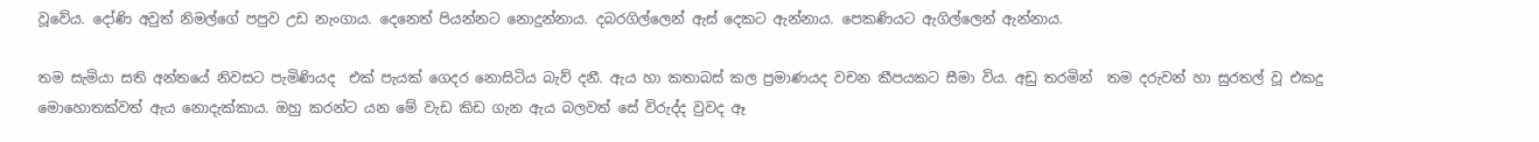වූවේය. දෝණි අවුත් නිමල්ගේ පපුව උඩ නැංගාය. දෙනෙත් පියන්නට නොදුන්නාය. දබරගිල්ලෙන් ඇස් දෙකට ඇන්නාය. පෙකණියට ඇගිල්ලෙන් ඇන්නාය.

තම සැමියා සති අන්තයේ නිවසට පැමිණියද  එක් පැයක් ගෙදර නොසිටිය බැව් දනී. ඇය හා කතාබස් කල ප්‍රමාණයද වචන කීපයකට සීමා විය. අඩු තරමින්  තම දරුවන් හා සුරතල් වූ එකදු මොහොතක්වත් ඇය නොදැක්කාය. ඔහු කරන්ට යන මේ වැඩ කිඩ ගැන ඇය බලවත් සේ විරුද්ද වුවද ඈ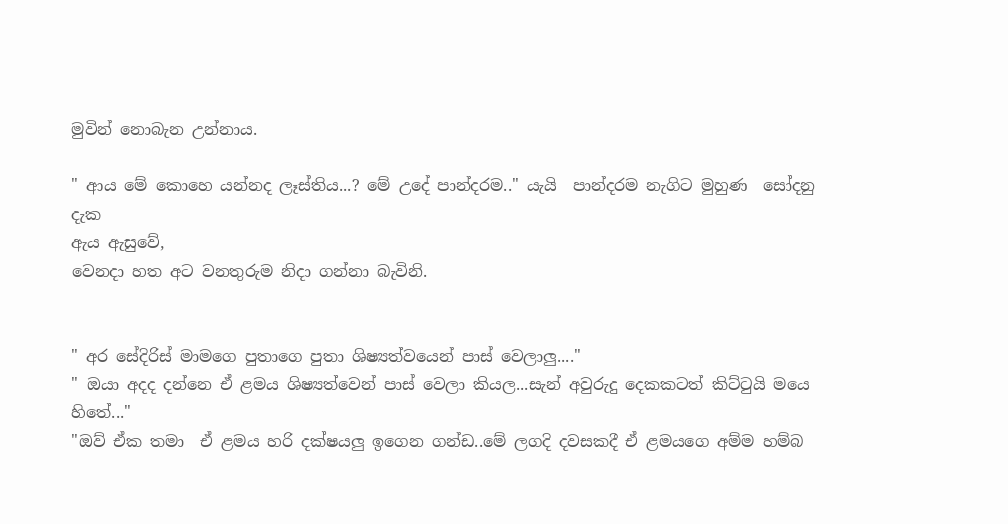මුවින් නොබැන උන්නාය.

" ආය මේ කොහෙ යන්නද ලෑස්තිය...? මේ උදේ පාන්දරම.." යැයි  පාන්දරම නැගිට මුහුණ  සෝදනු දැක
ඇය ඇසුවේ,
වෙනදා හත අට ‍වනතුරුම නිදා ගන්නා බැවිනි.


" අර සේදිරිස් මාමගෙ පුතාගෙ පුතා ශිෂ්‍යත්වයෙන් පාස් වෙලාලු...."
" ඔයා අදද දන්නෙ ඒ ළමය ශිෂ්‍යත්වෙන් පාස් වෙලා කියල...සැන් අවුරුදු දෙකකටත් කිට්ටුයි මයෙ හිතේ..."
"ඔව් ඒක තමා  ඒ ළමය හරි දක්ෂයලු ඉගෙන ගන්ඩ..මේ ලගදි දවසකදී ඒ ළමයගෙ අම්ම හම්බ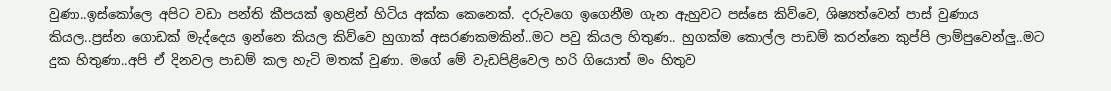වුණා..ඉස්කෝලෙ අපිට වඩා පන්ති කීපයක් ඉහළින් හිටිය අක්ක කෙනෙක්. දරුවගෙ ඉගෙනීම ගැන ඇහුවට පස්සෙ කිව්වෙ, ශිෂ්‍යත්වෙන් පාස් වුණාය කියල..ප්‍රස්න ගොඩක් මැද්දෙය ඉන්නෙ කියල කිව්වෙ හුගාක් අසරණකමකින්..මට පවු කියල හිතුණ.. හුගක්ම කොල්ල පාඩම් කරන්නෙ කුප්පි ලාම්පුවෙන්ලු..මට දුක හිතුණා..අපි ඒ දිනවල පාඩම් කල හැටි මතක් වුණා. මගේ මේ වැඩපිළිවෙල හරි ගියොත් මං හිතුව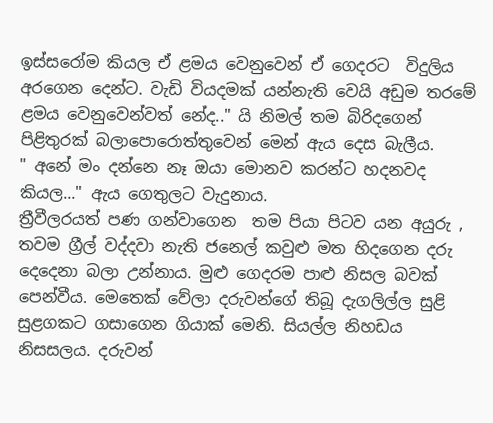ඉස්සරෝම කියල ඒ ළමය වෙනුවෙන් ඒ ගෙදරට  විදුලිය අරගෙන දෙන්ට. වැඩි වියදමක් යන්නැති‍ වෙයි අඩුම තරමේ ළමය වෙනුවෙන්වත් නේද.." යි නිමල් තම බිරිදගෙන් පිළිතුරක් බලාපොරොත්තුවෙන් මෙන් ඇය දෙස බැලීය.
" අනේ මං දන්නෙ නෑ ඔයා මොනව කරන්ට හදනවද කියල..." ඇය ගෙතුලට වැදුනාය.
ත්‍රීවීලරයත් පණ ගන්වාගෙන  තම පියා පිටව යන අයුරු , තවම ග්‍රීල් වද්දවා නැති ජනෙල් කවුළු මත හිදගෙන දරු දෙදෙනා බලා උන්නාය. මුළු ගෙදරම පාළු නිසල බවක් පෙන්වීය. මෙතෙක් වේලා දරුවන්ගේ තිබූ දැගලිල්ල සුළි සුළගකට ගසාගෙන ගියාක් මෙනි. සියල්ල නිහඩය  නිසසලය. දරුවන්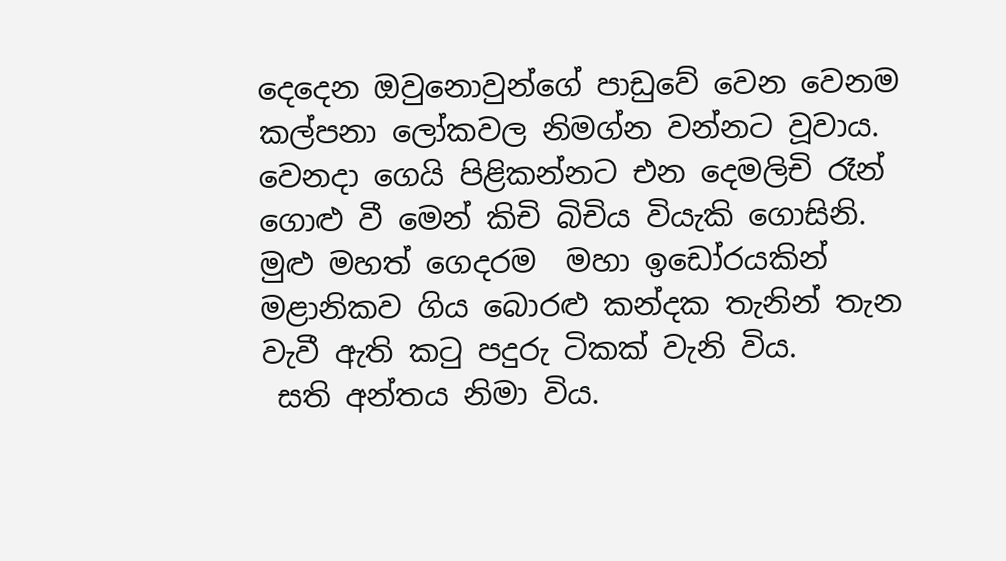දෙදෙන ඔවුනොවුන්ගේ පාඩුවේ වෙන වෙනම කල්පනා ලෝකවල නිමග්න වන්නට වූවාය. වෙනදා ගෙයි පිළිකන්නට එන දෙමලිචි රෑන් ගොළු වී මෙන් කිචි බිචිය වියැකි ගොසිනි. මුළු මහත් ගෙදරම  මහා ඉඩෝරයකින් මළානිකව ගිය බොරළු කන්දක තැනින් තැන වැවී ඇති කටු පදුරු ටිකක් වැනි විය.
 සති අන්තය නිමා විය.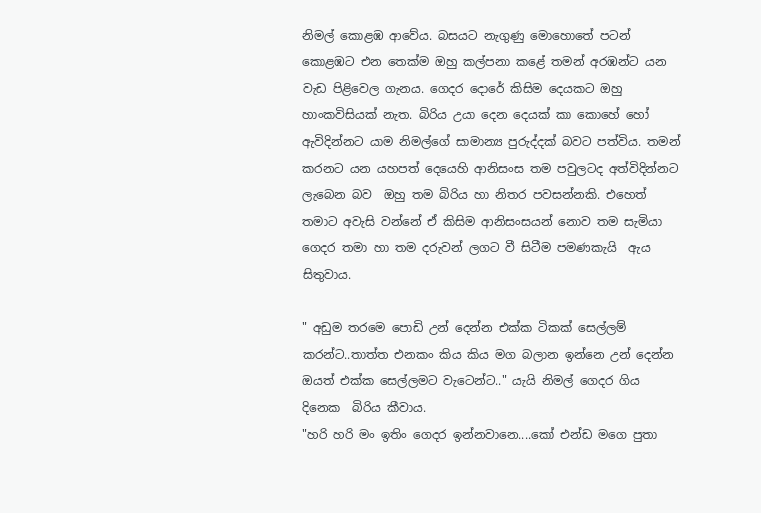නිමල් කොළඹ ආවේය. බසයට නැගුණු මොහොතේ පටන් කොළඹට එන තෙක්ම ඔහු කල්පනා කළේ තමන් අරඹන්ට යන වැඩ පිළිවෙල ගැනය. ගෙදර දොරේ කිසිම දෙයකට ඔහු හාංකවිසියක් නැත. බිරිය උයා දෙන දෙයක් කා කොහේ හෝ ඇවිදින්නට යාම නිමල්ගේ සාමාන්‍ය පුරුද්දක් බවට පත්විය. තමන් කරනට යන යහපත් දෙයෙහි ආනිසංස තම පවුලටද අත්විදින්නට ලැබෙන බව  ඔහු තම බිරිය හා නිතර පවසන්නකි. එහෙත් තමාට අවැසි වන්නේ ඒ කිසිම ආනිසංසයන් නොව තම සැමියා ගෙදර තමා හා තම දරුවන් ලගට වී සිටීම පමණකැයි  ඇය සිතුවාය.

" අඩුම තරමෙ පොඩි උන් දෙන්න එක්ක ටිකක් සෙල්ලම් කරන්ට..තාත්ත එනකං කිය කිය මග බලාන ඉන්නෙ උන් දෙන්න ඔයත් එක්ක සෙල්ලමට වැටෙන්ට.." යැයි නිමල් ගෙදර ගිය දිනෙක  බිරිය කීවාය.
"හරි හරි මං ඉතිං ගෙදර ඉන්නවානෙ....කෝ එන්ඩ මගෙ පුතා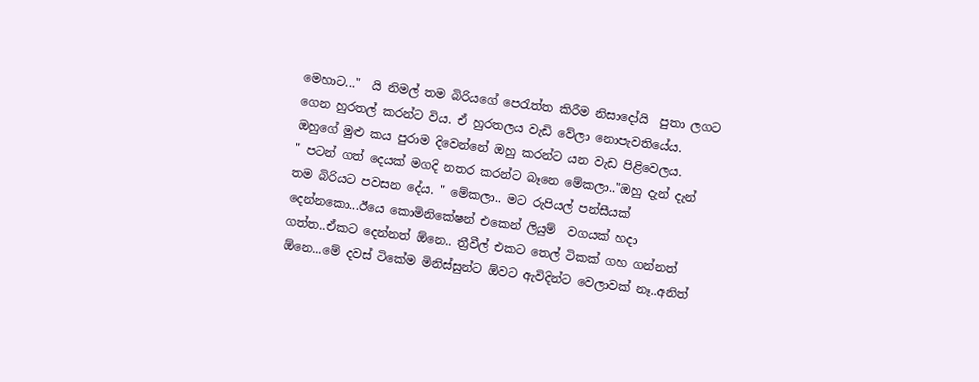මෙහාට..."  යි නිමල් තම බිරියගේ පෙරැත්ත කිරීම නිසාදෝයි  පුතා ලගට ගෙන හුරතල් කරන්ට විය. ඒ හුරතලය වැඩි වේලා නොපැවතියේය. ඔහුගේ මුළු කය පුරාම දිවෙන්නේ ඔහු කරන්ට යන වැඩ පිළිවෙලය.
" පටන් ගත් දෙයක් මගදි නතර කරන්ට බෑනෙ මේකලා.."ඔහු දැන් දැන් තම බිරියට පවසන දේය. " මේකලා.. මට රුපියල් පන්සීයක් දෙන්නකො...ඊයෙ කොමිනිකේෂන් එකෙන් ලියුම්  වගයක් හදා ගත්ත..ඒකට දෙන්නත් ඕනෙ.. ත්‍රීවීල් එකට තෙල් ටිකක් ගහ ගන්නත්  ඕනෙ...මේ දවස් ටිකේම මිනිස්සුන්ට ඕවට ඇවිදින්ට වෙලාවක් නෑ..අනිත්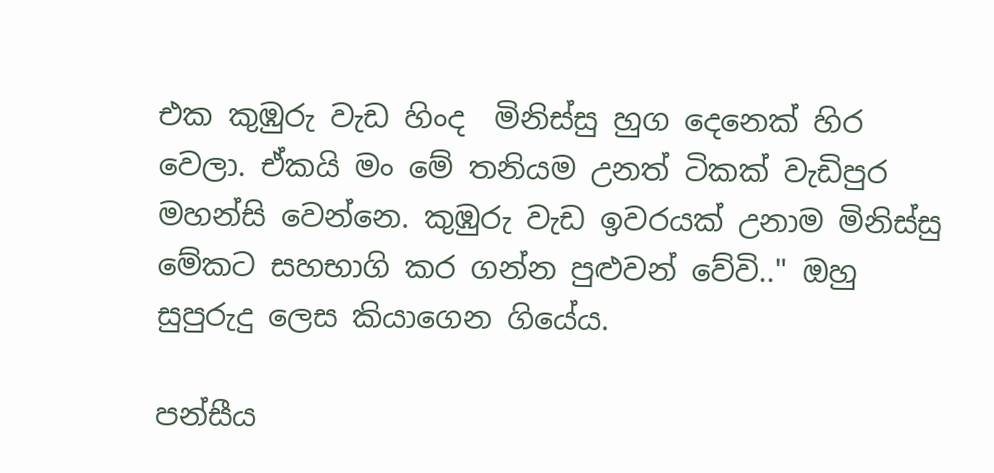එක කුඹුරු වැඩ හිංද  මිනිස්සු හුග දෙනෙක් හිර වෙලා. ඒකයි මං මේ තනියම උනත් ටිකක් වැඩිපුර මහන්සි වෙන්නෙ. කුඹුරු වැඩ ඉවරයක් උනාම මිනිස්සු මේකට සහභාගි කර ගන්න පුළුවන් වේවි.." ඔහු සුපුරුදු ලෙස කියාගෙන ගියේය.

පන්සීය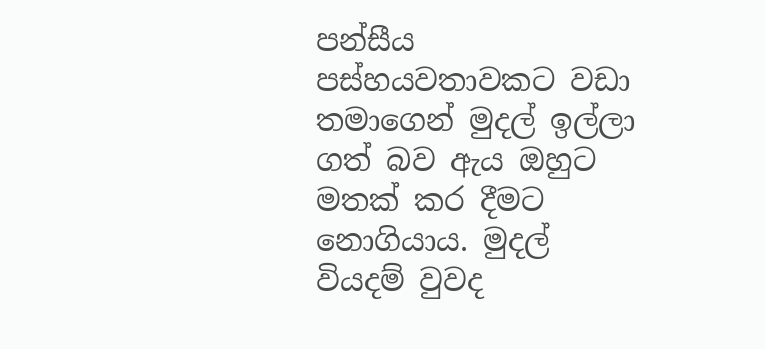පන්සීය පස්හයවතාවකට වඩා තමාගෙන් මුදල් ඉල්ලා ගත් බව ඇය ඔහුට මතක් කර දීමට නොගියාය. මුදල් වියදම් වුවද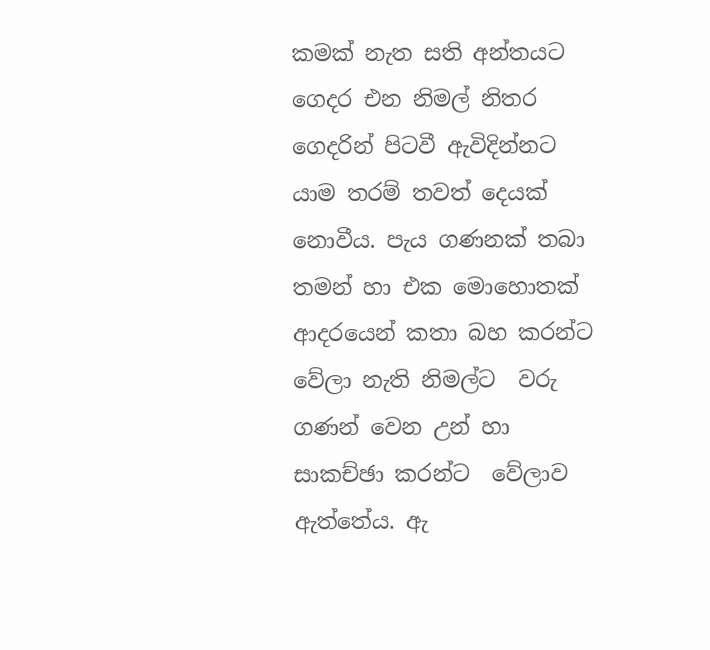කමක් නැත සති අන්තයට ගෙදර එන නිමල් නිතර ගෙදරින් පිටවී ඇවිදින්නට යාම තරම් තවත් දෙයක් නොවීය. පැය ගණනක් තබා තමන් හා එක මොහොතක් ආදරයෙන් කතා බහ කරන්ට වේලා නැති නිමල්ට  වරු ගණන් වෙන උන් හා සාකච්ඡා කරන්ට  වේලාව ඇත්තේය. ඇ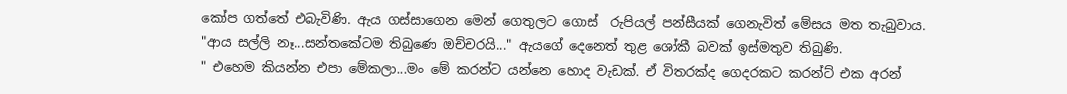කෝප ගත්තේ එබැවිණි. ඇය ගස්සාගෙන මෙන් ගෙතුලට ගොස්  රුපියල් පන්සීයක් ගෙනැවිත් මේසය මත තැබුවාය.
"ආය සල්ලි නෑ...සන්තකේටම තිබුණෙ ඔච්චරයි..." ඇයගේ දෙනෙත් තුළ ශෝකී බවක් ඉස්මතුව තිබුණි.
" එහෙම කියන්න එපා මේකලා...මං මේ කරන්ට යන්නෙ හොද වැඩක්. ඒ විතරක්ද ගෙදරකට කරන්ට් එක අරන්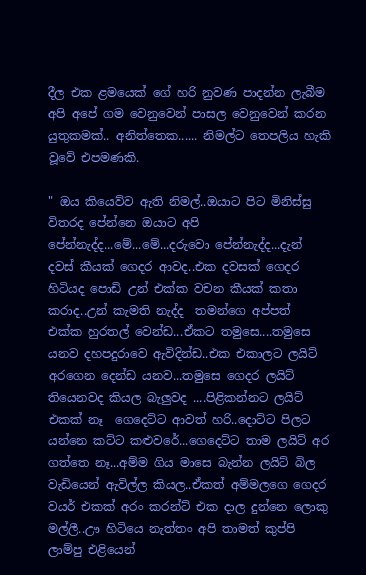දීල එක ළමයෙක් ගේ හරි නුවණ පාදන්න ලැබීම අපි අපේ ගම වෙනුවෙන් පාසල වෙනුවෙන් කරන යුතුකමක්.. අනිත්තෙක...... නිමල්ට තෙපලිය හැකි වූවේ එපමණකි.

" ඔය කියෙව්ව ඇති නිමල්..ඔයාට පිට මිනිස්සු විතරද පේන්නෙ ඔයාට අපි පේන්නැද්ද...මේ...මේ...දරුවො පේන්නැද්ද...දැන් දවස් කීයක් ගෙදර ආවද..එක දවසක් ගෙදර හිටියද පොඩි උන් එක්ක වචන කීයක් කතා කරාද..උන් කැමති නැද්ද  තමන්ගෙ අප්පත්  එක්ක හුරතල් වෙන්ඩ...ඒකට තමුසෙ....තමුසෙ  යනව දහපදුරාවෙ ඇවිදින්ඩ..එක එකාලට ලයිට් අරගෙන දෙන්ඩ යනව...තමුසෙ ගෙදර ලයිට් තියෙනවද කියල බැලුවද ....පිළිකන්නට ලයිට් එකක් නෑ  ගෙදෙට්ට ආවත් හරි..දොට්ට පිලට යන්නෙ කට්ට කළුවරේ...ගෙදෙට්ට තාම ලයිට් අර ගත්තෙ නෑ...අම්ම ගිය මාසෙ බැන්න ලයිට් බිල වැඩියෙන් ඇවිල්ල කියල..ඒකත් අම්මලගෙ ගෙදර වයර් එකක් අරං කරන්ට් එක දාල දුන්නෙ ලොකු මල්ලී..ඌ හිටියෙ නැත්තං අපි තාමත් කුප්පි ලාම්පු එළියෙන්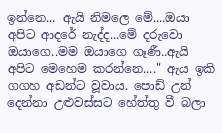ඉන්නෙ... ඇයි නිමලෙ මේ....ඔයා අපිට ආදරේ නැද්ද...මේ දරුවො ඔයාගෙ..මම ඔයාගෙ ගෑණී..ඇයි අපිට මෙහෙම කරන්නෙ...." ඇය ඉකි ගගහ අඩන්ට වූවාය. පොඩ් උන් දෙන්නා උළුවස්සට හේත්තු වී බලා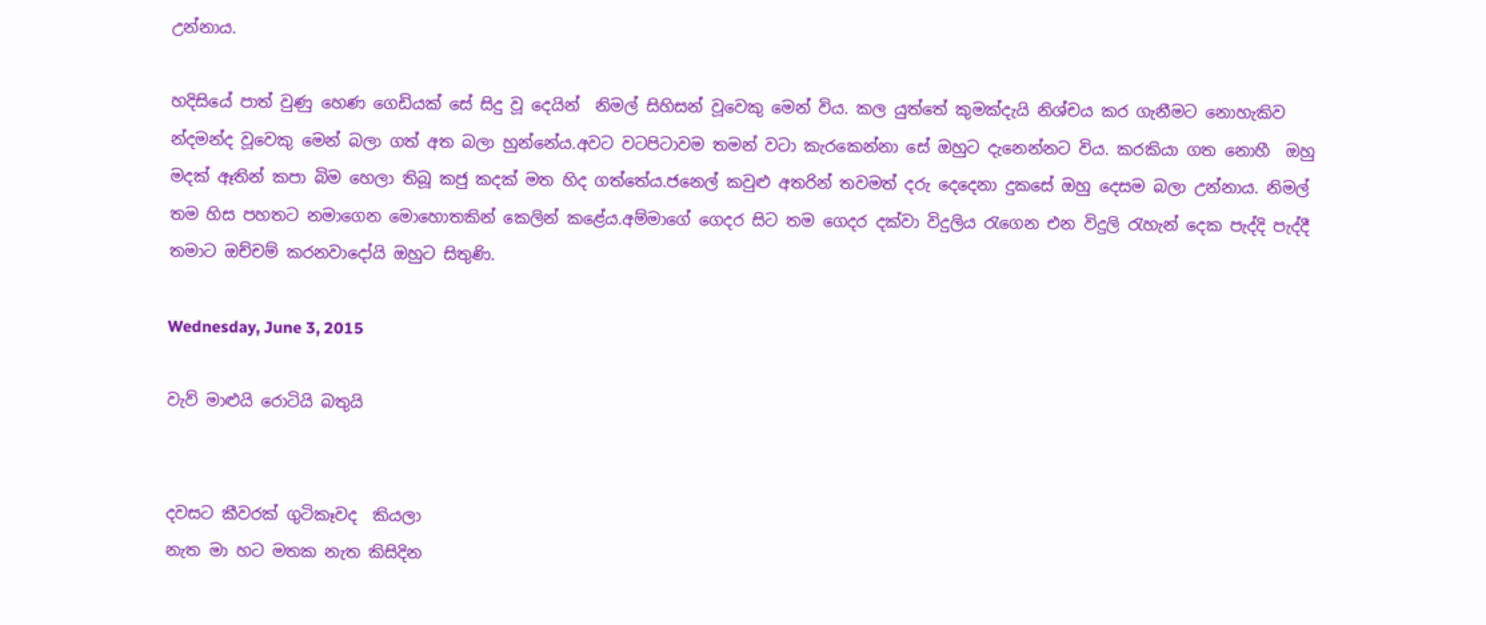උන්නාය.

හදිසියේ පාත් වුණු හෙණ ගෙඩියක් සේ සිදු වූ දෙයින්  නිමල් සිහිසන් වූවෙකු මෙන් විය. කල යුත්තේ කුමක්දැයි නිශ්චය කර ගැනීමට නොහැකිව න්දමන්ද වූවෙකු මෙන් බලා ගත් අත බලා හුන්නේය.අවට වටපිටාවම තමන් ව‍ටා කැරකෙන්නා සේ ඔහුට දැනෙන්නට විය. කරකියා ගත නොහී  ඔහු මදක් ඈතින් කපා බිම හෙලා තිබූ කජු කදක් මත හිද ගත්තේය.ජනෙල් කවුළු අතරින් තවමත් දරු දෙදෙනා දුකසේ ඔහු දෙසම බලා උන්නාය. නිමල් තම හිස පහතට නමාගෙන මොහොතකින් කෙලින් කළේය.අම්මාගේ ගෙදර සිට තම ගෙදර දක්වා විදුලිය රැගෙන එන විදුලි රැහැන් දෙක පැද්දි පැද්දී තමාට ඔච්චම් කරනවාදෝයි ඔහුට සිතුණි.

Wednesday, June 3, 2015

වැව් මාළුයි රොටියි බතුයි


දවසට කීවරක් ගුටිකෑවද  කියලා
නැත මා හට මතක නැත කිසිදින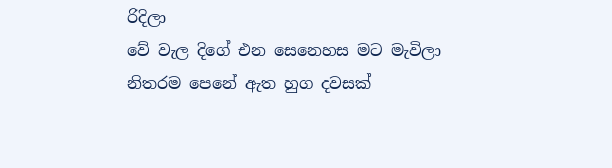රිදිලා
වේ වැල දිගේ එන සෙනෙහස මට මැවිලා
නිතරම පෙනේ ඇත හුග දවසක්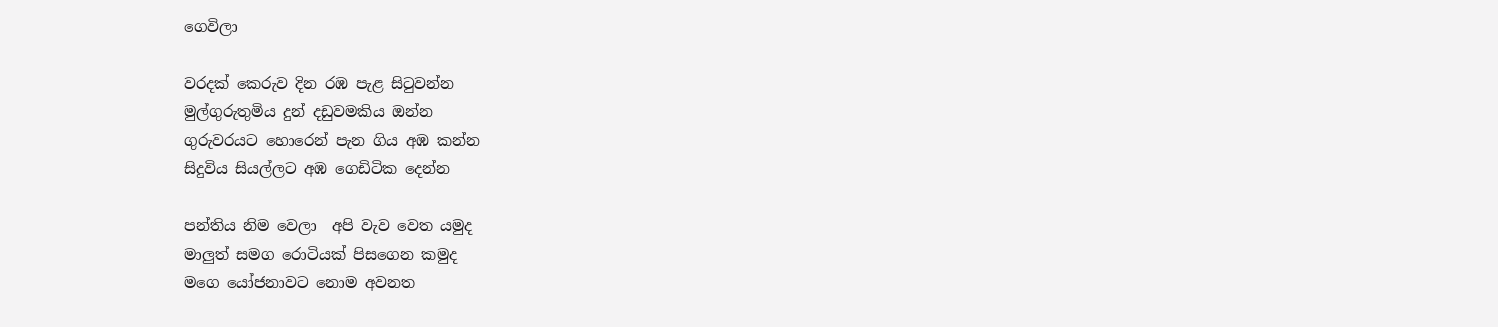ගෙවිලා

වරදක් කෙරුව දින රඹ පැළ සිටුවන්න
මුල්ගුරුතුමිය දුන් දඩුවමකිය ඔන්න
ගුරුවරයට හොරෙන් පැන ගිය අඹ කන්න
සිදුවිය සියල්ලට අඹ ගෙඩිටික දෙන්න

පන්තිය නිම වෙලා  අපි වැව වෙත යමුද
මාලුත් සමග රොටියක් පිසගෙන කමුද
මගෙ යෝජනාවට නොම අවනත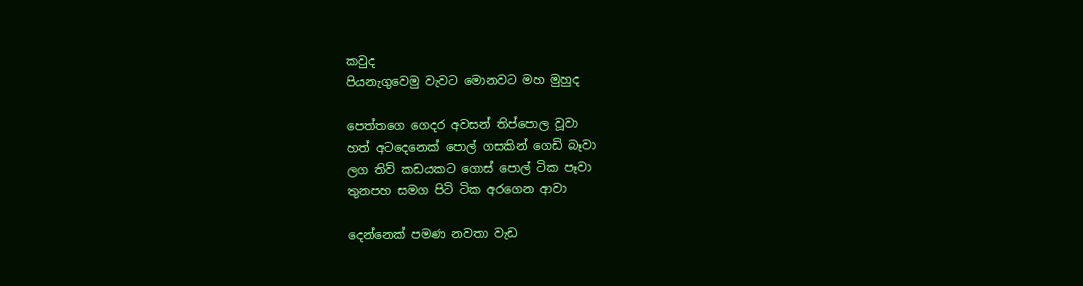කවුද
පියනැගුවෙමු වැවට මොනවට මහ මුහුද

පෙත්තගෙ ගෙදර අවසන් තිප්පොල වූවා
හත් අටදෙනෙක් පොල් ගසකින් ගෙඩි බෑවා
ලග තිව් කඩයකට ගොස් පොල් ටික පෑවා
තුනපහ සමග පිටි ටික අරගෙන ආවා

දෙන්නෙක් පමණ නවතා වැඩ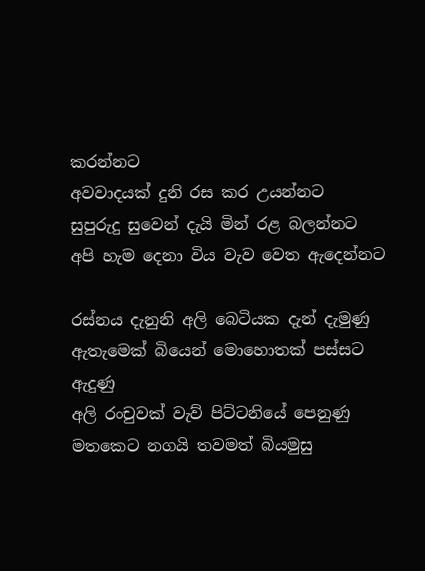කරන්නට
අවවාදයක් දුනි රස කර උයන්නට
සුපුරුදු සුවෙන් දැයි මින් රළ බලන්නට
අපි හැම දෙනා විය වැව වෙත ඇදෙන්නට

රස්නය දැනුනි අලි බෙටියක දැන් දැමුණු
ඇතැමෙක් බියෙන් මොහොතක් පස්සට ඇදුණු
අලි රංචුවක් වැව් පිට්ටනියේ පෙනුණු
මතකෙට නගයි තවමත් බියමුසු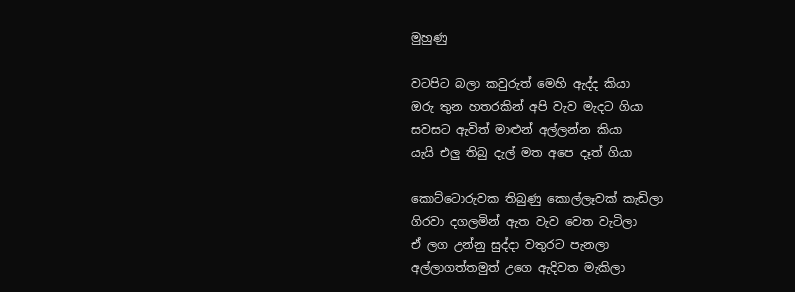මුහුණු

වටපිට බලා කවුරුත් මෙහි ඇද්ද කියා
ඔරු තුන හතරකින් අපි වැව මැදට ගියා
සවසට ඇවිත් මාළුන් අල්ලන්න කියා
යැයි එලු තිබු දැල් මත අපෙ දෑත් ගියා

කොට්ටොරුවක තිබුණු කොල්ලෑවක් කැඩිලා
ගිරවා දගලමින් ඇත වැව වෙත වැටිලා
ඒ ලග උන්නු සුද්දා වතුරට පැනලා
අල්ලාගත්තමුත් උගෙ ඇදිවත මැකිලා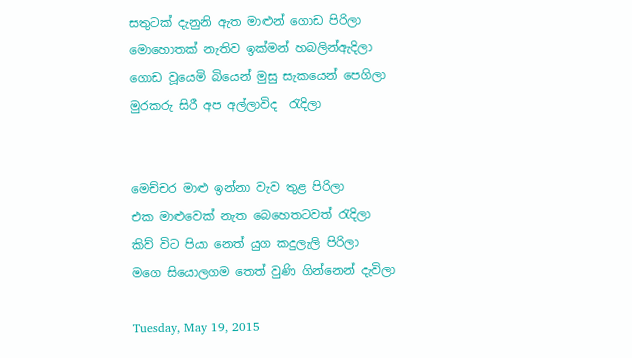සතු‍ටක් දැනුනි ඇත මාළුන් ගොඩ පිරිලා
මොහොතක් නැතිව ඉක්මන් හබලින්ඇදිලා
ගොඩ වූයෙමි බියෙන් මුසු සැකයෙන් පෙගිලා
මුරකරු සිරී අප අල්ලාවිද  රැදිලා


මෙච්චර මාළු ඉන්නා වැව තුළ පිරිලා
එක මාළුවෙක් නැත බෙහෙතටවත් රැදිලා
කිව් විට පියා නෙත් යුග කදුලැලි පිරිලා
මගෙ සියොලගම තෙත් වුණි ගින්නෙන් දැවිලා

Tuesday, May 19, 2015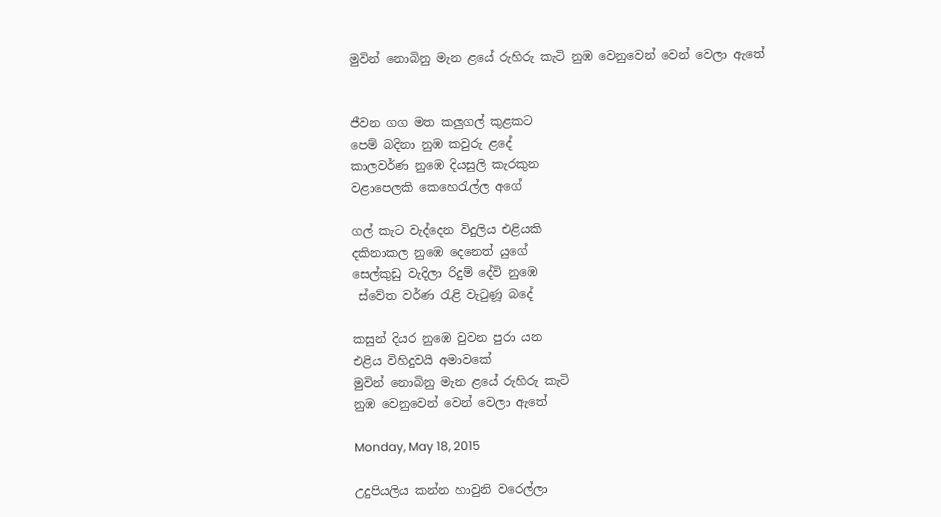මුවින් නොබිනු මැන ළයේ රුහිරු කැටි නුඹ වෙනුවෙන් වෙන් වෙලා ඇතේ


ජීවන ගග මත කලුගල් කුළකට
පෙම් බදිනා නුඹ කවුරු ළදේ
කාලවර්ණ නුඹෙ දියසුලි කැරකුන
වළාපෙලකි කෙහෙරැල්ල අගේ

ගල් කැට වැද්දෙන විදුලිය එළියකි
දකිනාකල නුඹෙ දෙනෙත් යුගේ
සෙල්කුඩු වැදිලා රිදුම් දේවි නුඹෙ
 ස්වේත වර්ණ රැළි වැටුණූ බදේ

කසුන් දියර නුඹෙ වුවන පුරා යන
එළිය විහිදුවයි අමාවකේ
මුවින් නොබිනු මැන ළයේ රුහිරු කැටි
නුඹ වෙනුවෙන් වෙන් වෙලා ඇතේ

Monday, May 18, 2015

උදුපියලිය කන්න හාවුනි වරෙල්ලා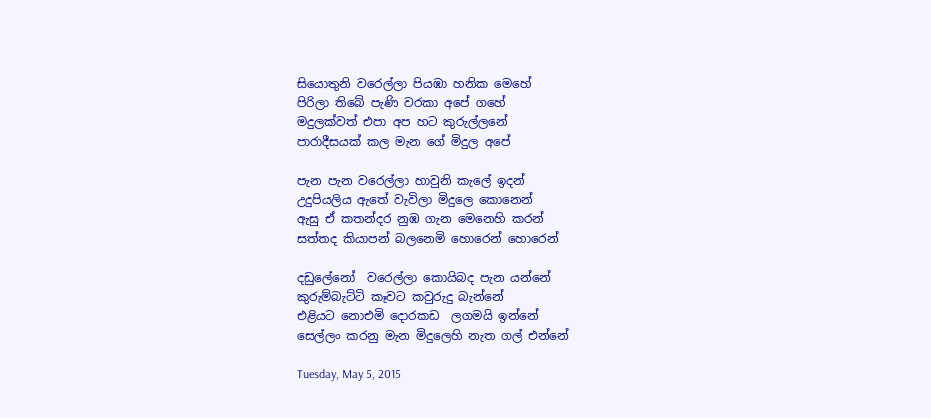සියොතුනි වරෙල්ලා පියඹා හනික මෙහේ
පිරිලා තිබේ පැණි වරකා අපේ ගහේ
මදුලක්වත් එපා අප හට කුරුල්ලනේ
පාරාදීසයක් කල මැන ගේ මිදුල අපේ

පැන පැන වරෙල්ලා හාවුනි කැලේ ඉදන්
උදුපියලිය ඇතේ වැවිලා මිදුලෙ කොනෙන්
ඇසු ඒ කතන්දර නුඹ ගැන මෙනෙහි කරන්
සත්තද කියාපන් බලනෙමි හොරෙන් හොරෙන්

දඩුලේනෝ  වරෙල්ලා කොයිබද පැන යන්නේ
කුරුම්බැට්ටි කෑවට කවුරුදු බැන්නේ
එළියට නොඑමි දොරකඩ  ලගමයි ඉන්නේ
සෙල්ලං කරනු මැන මිදුලෙහි නැත ගල් එන්නේ

Tuesday, May 5, 2015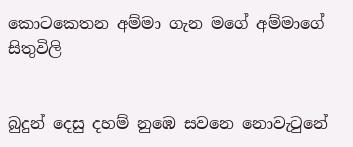කොටකෙතන අම්මා ගැන මගේ අම්මාගේ සිතුවිලි


බුදුන් දෙසු දහම් නුඹෙ සවනෙ නොවැටුනේ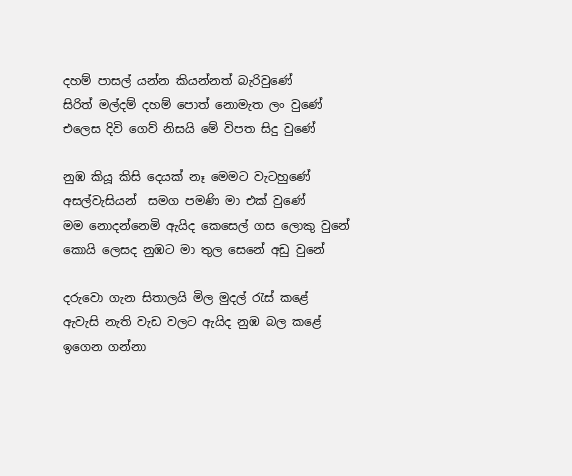දහම් පාසල් යන්න කියන්නත් බැරිවුණේ
සිරිත් මල්දම් දහම් පොත් නොමැත ලං වුණේ
එලෙස දිවි ගෙව් නිසයි මේ විපත සිදු වුණේ

නුඹ කියූ කිසි දෙයක් නෑ මෙමට වැටහුණේ
අසල්වැසියන්  සමග පමණි මා එක් වුණේ
මම නොදන්නෙමි ඇයිද කෙසෙල් ගස ලොකු වුනේ
කොයි ලෙසද නුඹට මා තුල සෙනේ අඩු වුනේ

දරුවො ගැන සිතාලයි මිල මුදල් රැස් කළේ
ඇවැසි නැති වැඩ වලට ඇයිද නුඹ බල කළේ
ඉගෙන ගන්නා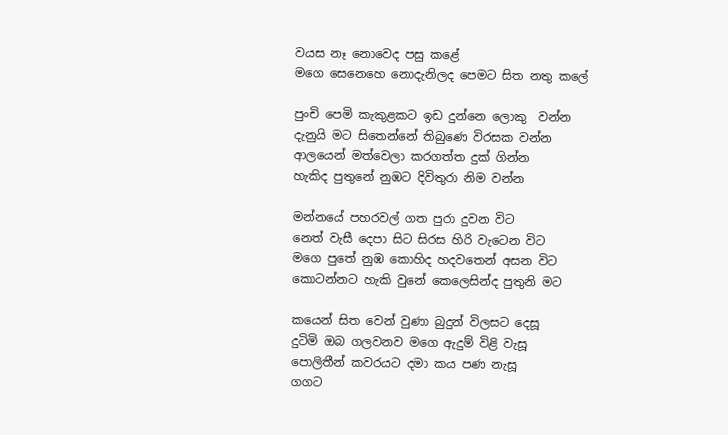වයස නෑ නොවෙද පසු කළේ
මගෙ සෙනෙහෙ නොදැනිලද පෙමට සිත නතු කලේ

පුංචි පෙමි කැකුළකට ඉඩ දුන්නෙ ලොකු  වන්න
දැනුයි මට සිතෙන්නේ තිබුණෙ විරසක වන්න
ආලයෙන් මත්වෙලා කරගත්ත දුක් ගින්න
හැකිද පුතුනේ නුඹට දිවිතුරා නිම වන්න

මන්නයේ පහරවල් ගත පුරා දුවන විට
නෙත් වැසී දෙපා සිට සිරස හිරි වැටෙන විට
මගෙ පුතේ නුඹ කොහිද හදවතෙන් අසන විට
කොටන්නට හැකි වුනේ කෙලෙසින්ද පුතුනි මට

කයෙන් සිත වෙන් වුණා බුදුන් විලසට දෙසූ
දුටිමි ඔබ ගලවනව මගෙ ඇදුම් විළි වැසූ
පොලිතීන් කවරයට දමා කය පණ නැසූ
ගගට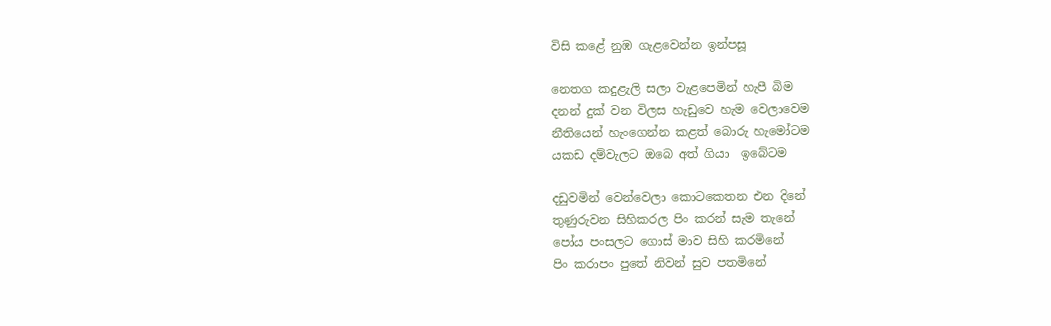විසි කළේ නුඹ ගැළවෙන්න ඉන්පසූ

නෙතග කදුළැලි සලා වැළපෙමින් හැපී බිම
දනන් දුක් වන විලස හැඩුවෙ හැම වෙලාවෙම
නීතියෙන් හැංගෙන්න කළත් බොරු හැමෝටම
යකඩ දම්වැලට ඔබෙ අත් ගියා  ඉබේටම

දඩුවමින් වෙන්වෙලා කොටකෙතන එන දිනේ
තුණුරුවන සිහිකරල පිං කරන් සැම තැනේ
පෝය පංසලට ගොස් මාව සිහි කරමිනේ
පිං කරාපං පුතේ නිවන් සුව පතමිනේ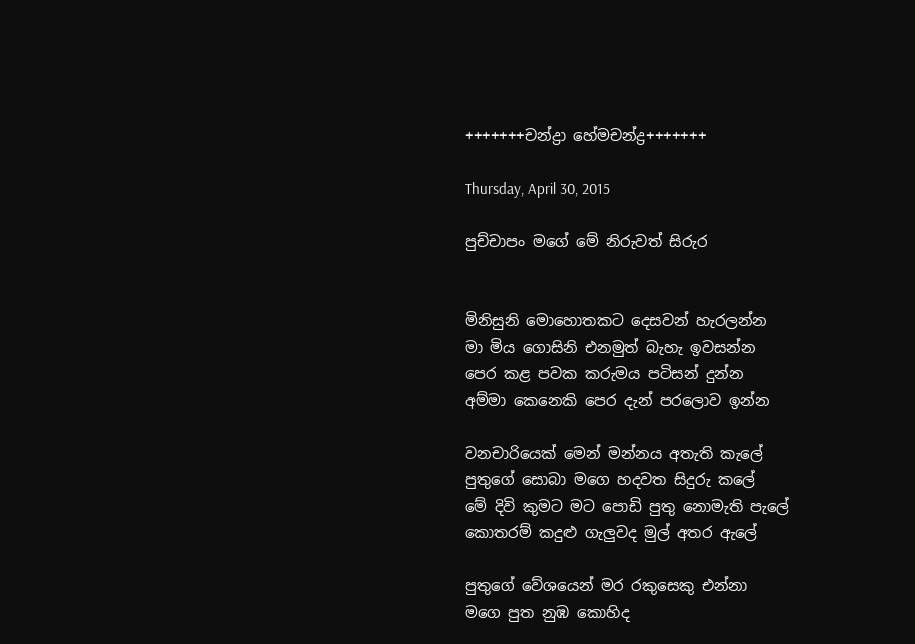+++++++චන්ද්‍රා හේමචන්ද්‍ර+++++++

Thursday, April 30, 2015

පුච්චාපං මගේ මේ නිරුවත් සිරුර


මිනිසුනි මොහොතකට දෙසවන් හැරලන්න
මා මිය ගොසිනි එනමුත් බැහැ ඉවසන්න
පෙර කළ පවක කරුමය පටිසන් දුන්න
අම්මා කෙනෙකි පෙර දැන් පරලොව ඉන්න

වනචාරියෙක් මෙන් මන්නය අතැති කැලේ
පුතුගේ සොබා මගෙ හදවත සිදුරු කලේ
මේ දිවි කුමට මට පොඩි පුතු නොමැති පැලේ
කොතරම් කදුළු ගැලුවද මුල් අතර ඇලේ

පුතුගේ වේශයෙන් මර රකුසෙකු එන්නා
මගෙ පුත නුඹ කොහිද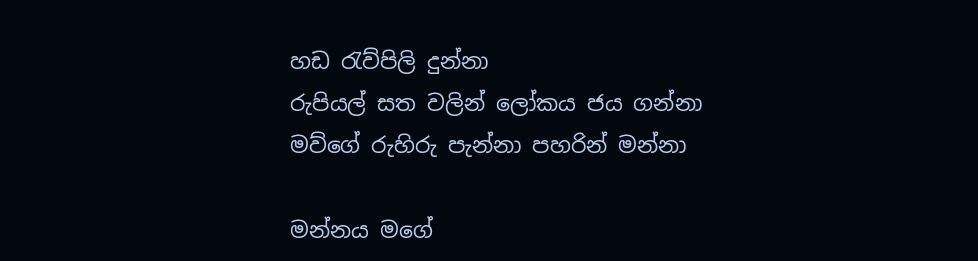හඩ රැව්පිලි දුන්නා
රුපියල් සත වලින් ලෝකය ජය ගන්නා
මව්ගේ රුහිරු පැන්නා පහරින් මන්නා

මන්නය මගේ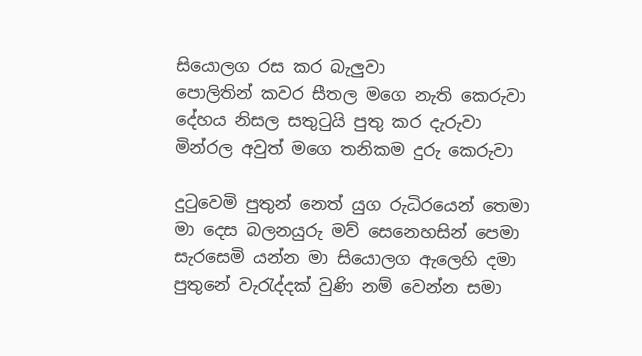සියොලග රස කර බැලුවා
පොලිතින් කවර සීතල මගෙ නැති කෙරුවා
දේහය නිසල සතුටුයි පුතු කර දැරුවා
මින්රල අවුත් මගෙ තනිකම දුරු කෙරුවා

දුටුවෙමි පුතුන් නෙත් යුග රුධිරයෙන් තෙමා
මා දෙස බලනයුරු මව් සෙනෙහසින් පෙමා
සැරසෙමි යන්න මා සියොලග ඇලෙහි දමා
පුතුනේ වැරැද්දක් වුණි නම් වෙන්න සමා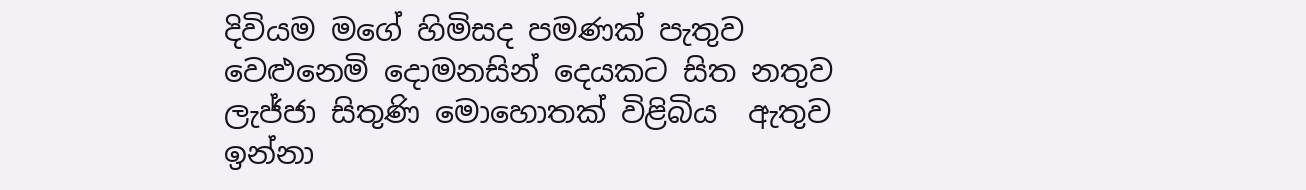දිවියම මගේ හිමිසද පමණක් පැතුව
වෙළුනෙමි දොමනසින් දෙයකට සිත නතුව
ලැජ්ජා සිතුණි මොහොතක් විළිබිය  ඇතුව
ඉන්නා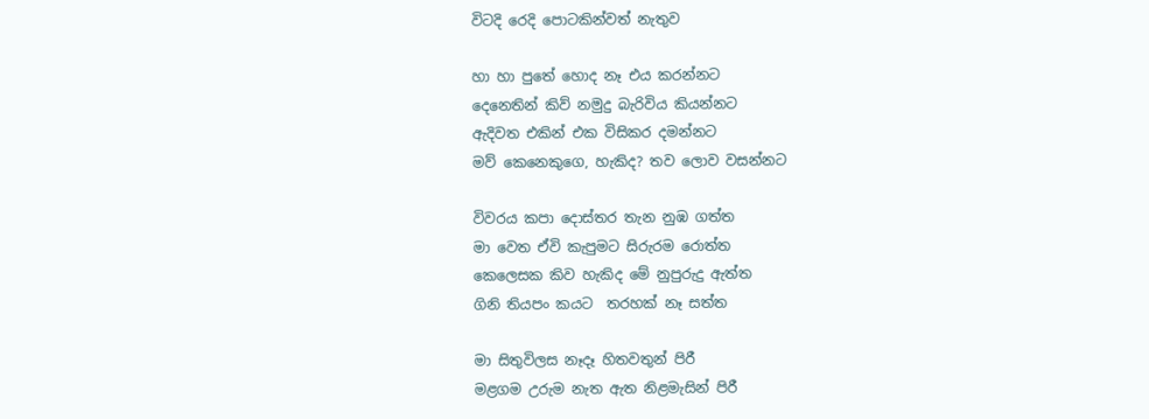විටදි රෙදි පොටකින්වත් නැතුව

හා හා පුතේ හොද නෑ එය කරන්නට
දෙනෙතින් කිව් නමුදු බැරිවිය කියන්නට
ඇදිවත එකින් එක විසිකර දමන්නට
මව් කෙනෙකුගෙ, හැකිද? තව ලොව වසන්නට

විවරය කපා දොස්තර තැන නුඹ ගත්ත
මා වෙත ඒවි කැපුමට සිරුරම රොත්ත
කෙලෙසක කිව හැකිද මේ නුපුරුදු ඇත්ත
ගිනි තියපං කයට  තරහක් නෑ සත්ත

මා සිතුවිලස නෑදෑ හිතවතුන් පිරී
මළගම උරුම නැත ඇත නිළමැසින් පිරී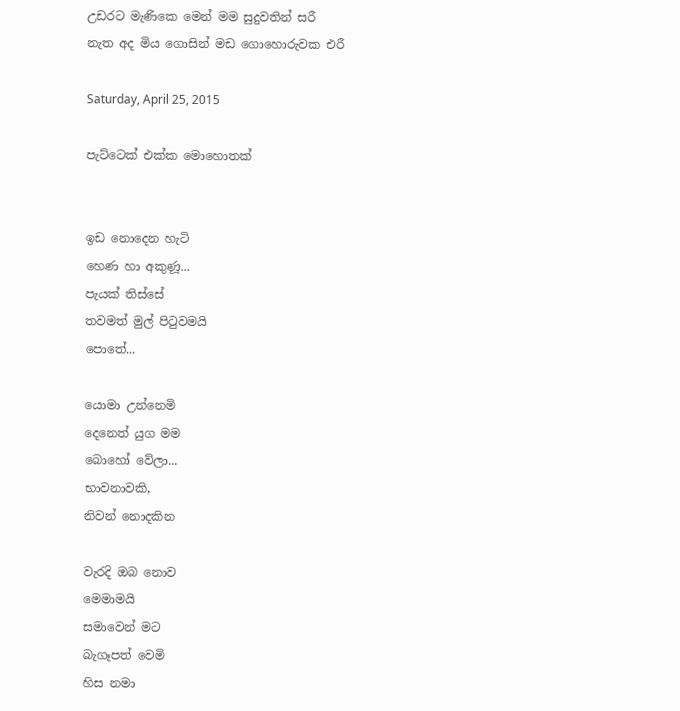උඩරට මැණිකෙ මෙන් මම සුදුවතින් සරී
නැත අද මිය ගොසින් මඩ ගොහොරුවක එරී

Saturday, April 25, 2015

පැට්ටෙක් එක්ක මොහොතක්


ඉඩ නොදෙන හැටි
හෙණ හා අකුණූ...
පැයක් තිස්සේ
තවමත් මුල් පිටුවමයි
පොතේ...

යොමා උන්නෙමි
දෙනෙත් යුග මම
බොහෝ වේලා...
භාවනාවකි,
නිවන් නොදකින

වැරදි ඔබ නොව
මෙමාමයි
සමාවෙන් මට
බැගෑපත් වෙමි
හිස නමා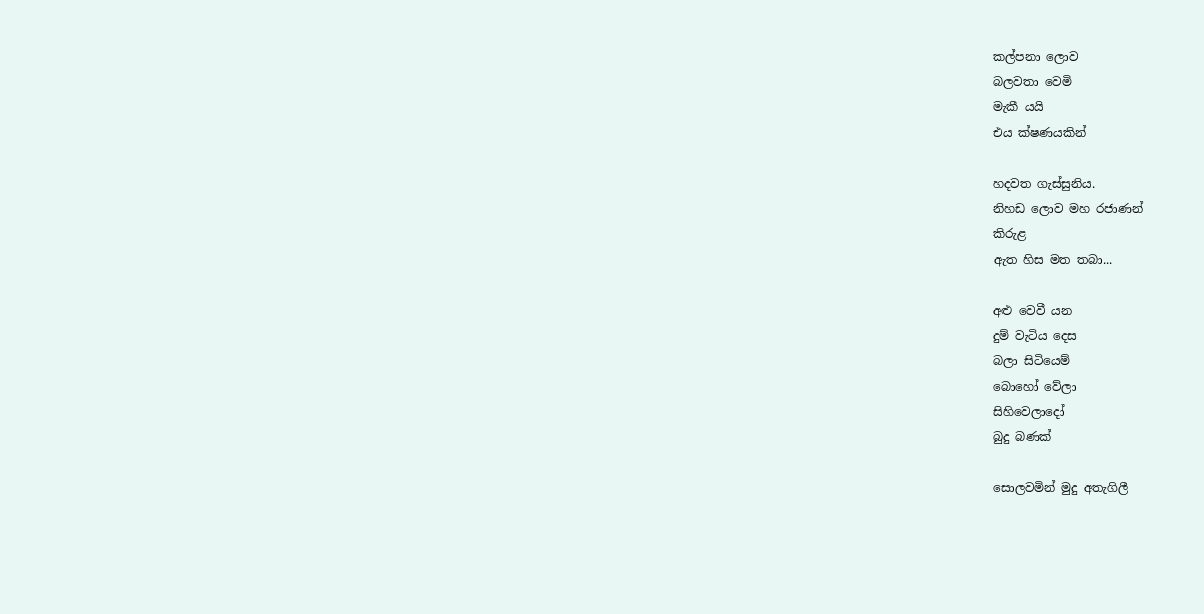කල්පනා ලොව
බලවතා වෙමි
මැකී යයි
එය ක්ෂණයකින්

හදවත ගැස්සුනිය.
නිහඩ ලොව මහ රජාණන්
කිරුළ
ඇත හිස මත තබා...

අළු වෙවී යන
දුම් වැටිය දෙස
බලා සිටියෙම්
බොහෝ වේලා
සිහිවෙලාදෝ
බුදු බණක්

සොලවමින් මුදු අතැගිලී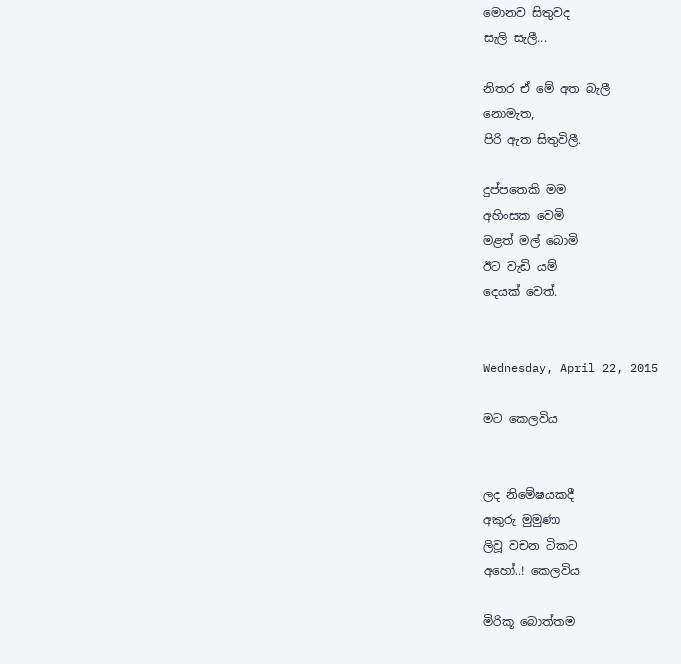මොනව සිතුවද
සැලි සැලී...

නිතර ඒ මේ අත බැලී
නොමැත,
පිරි ඇත සිතුවිලී.

දුප්පතෙකි මම
අහිංසක වෙමි
මළත් මල් බොමි
ඊට වැඩි යම්
දෙයක් වෙත්.


Wednesday, April 22, 2015

මට කෙලවිය


ලද නිමේෂයකදී
අකුරු මුමුණා
ලිවූ වචන ටිකට
අහෝ..! කෙලවිය

මිරිකූ බොත්තම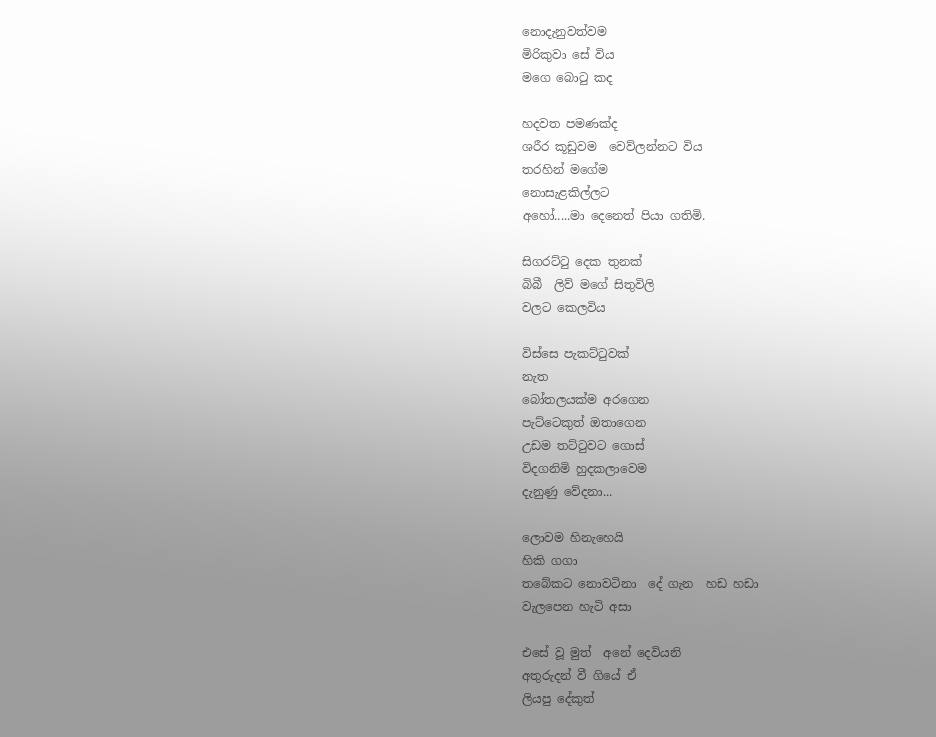නොදැනුවත්වම
මිරිකුවා සේ විය
මගෙ බොටු කද

හදවත පමණක්ද
ශරීර කූඩුවම  වෙව්ලන්නට විය
තරහින් මගේම
නොසැළකිල්ලට
අහෝ.....මා දෙනෙත් පියා ගතිමි.

සිගරට්ටු දෙක තුනක්
බිබී  ලිව් මගේ සිතුවිලි
වලට කෙලවිය

විස්සෙ පැකට්ටුවක්
නැත
බෝතලයක්ම අරගෙන
පැට්ටෙකුත් ඔතාගෙන
උඩම තට්ටුවට ගොස්
විදගනිමි හුදකලාවෙම
දැනුණු වේදනා...

ලොවම හිනැහෙයි
හිකි ගගා
තබේකට නොවටිනා  දේ ගැන  හඩ හඩා
වැලපෙන හැටි අසා

එසේ වූ මුත්  අනේ දෙවියනි
අතුරුදන් වී ගියේ ඒ
ලියපු දේකුත්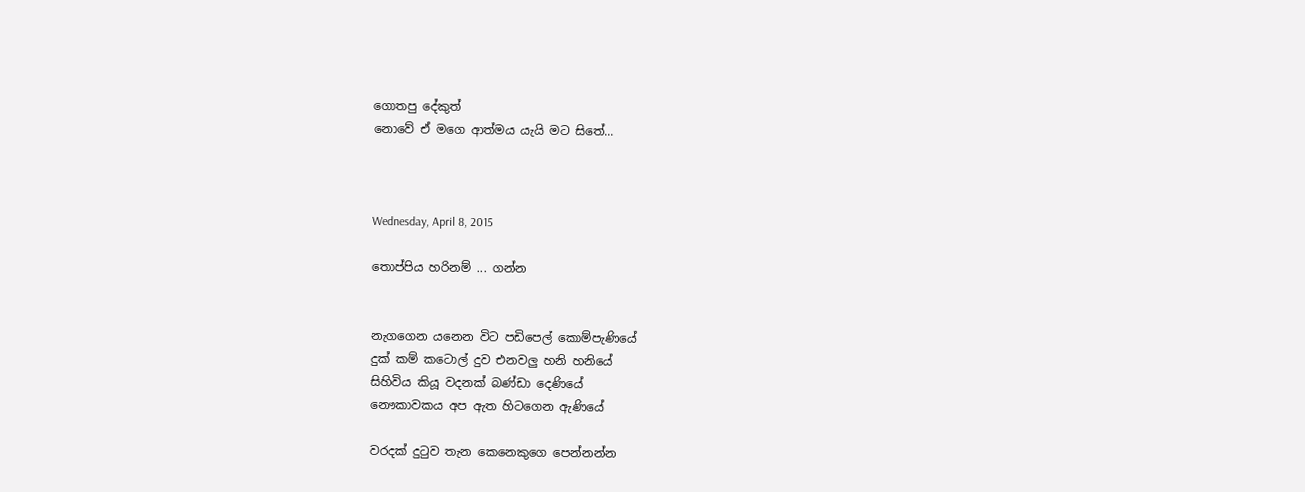ගොතපු දේකුත්
නොවේ ඒ මගෙ ආත්මය යැයි මට සිතේ...



Wednesday, April 8, 2015

තොප්පිය හරිනම් ... ගන්න


නැගගෙන යනෙන විට පඩිපෙල් කොම්පැණියේ
දුක් කම් කටොල් දුව එනවලු හනි හනියේ
සිහිවිය කියූ වදනක් බණ්ඩා දෙණියේ
නෞකාවකය අප ඇත හිටගෙන ‍ඇණියේ

වරදක් දුටුව තැන කෙනෙකුගෙ පෙන්නන්න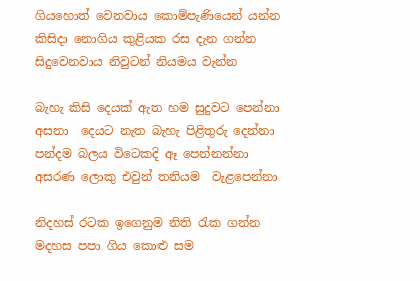ගියහොත් වෙනවාය කොම්පැණියෙන් යන්න
කිසිදා නොගිය කුළියක රස දැන ගන්න
සිදුවෙනවාය නිවුටන් නියමය වැන්න

බැහැ කිසි දෙයක් ඇත හම සුදුවට පෙන්නා
අසනා  දෙයට නැත බැහැ පිළිතුරු දෙන්නා
පන්දම බලය විටෙකදි ඈ පෙන්නන්නා
අසරණ ලොකු එවුන් තනියම  වැළපෙන්නා

නිදහස් රටක ඉගෙනුම නිති රැක ගන්න
මදහස පපා ගිය කොළු සම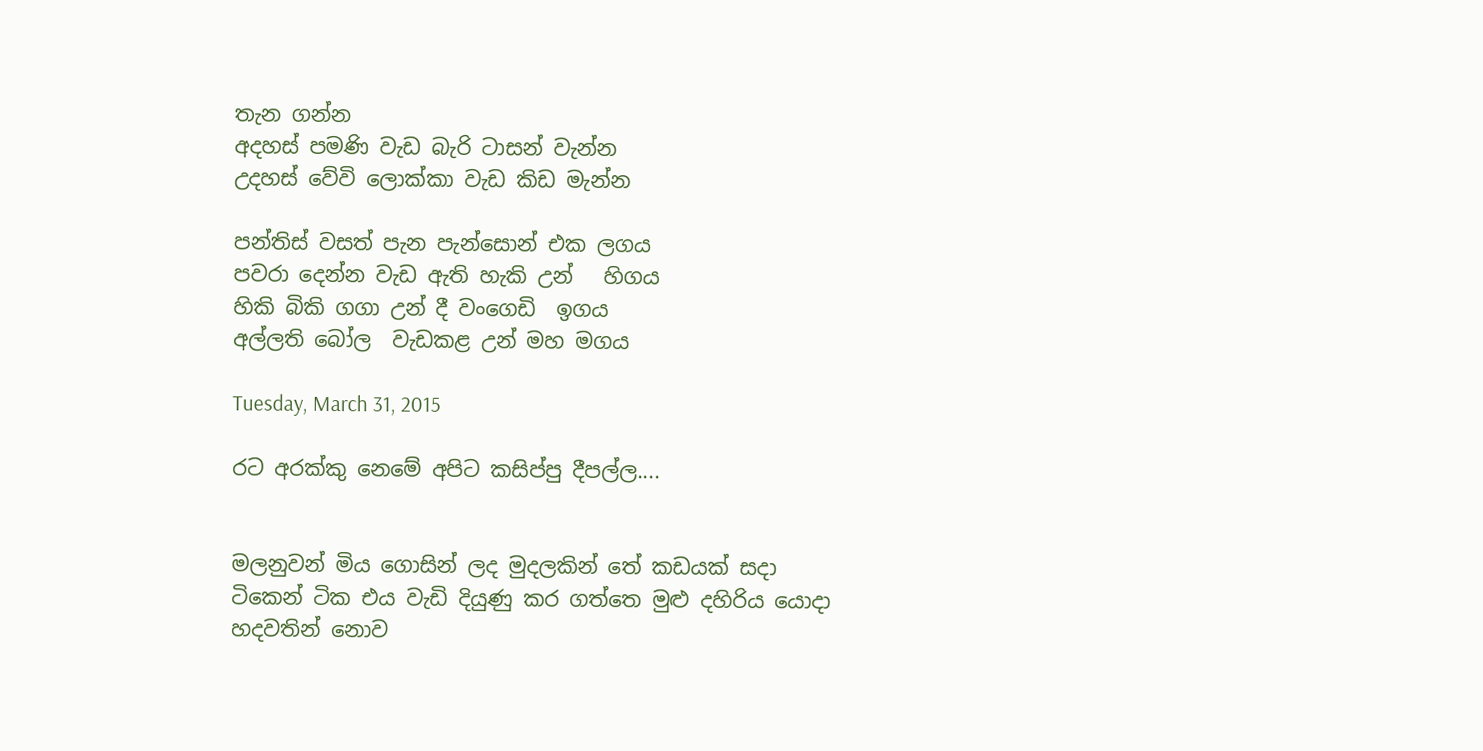තැන ගන්න
අදහස් පමණි වැඩ බැරි ටාසන් වැන්න
උදහස් වේවි ලොක්කා වැඩ කිඩ මැන්න

පන්තිස් වසත් පැන පැන්සොන් එක ලගය
පවරා දෙන්න වැඩ ඇති හැකි උන්   හිගය
හිකි බිකි ගගා උන් දී වංගෙඩි  ඉගය
අල්ලති බෝල  වැඩකළ උන් මහ මගය

Tuesday, March 31, 2015

රට අරක්කු නෙමේ අපිට කසිප්පු දීපල්ල....


මලනුවන් මිය ගොසින් ලද මුදලකින් තේ කඩයක් සදා
ටිකෙන් ටික එය වැඩි දියුණු කර ගත්තෙ මුළු දහිරිය යොදා
හදවතින් නොව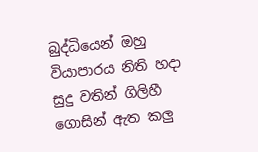බුද්ධියෙන් ඔහු වියාපාරය නිති හදා
සුදු වතින් ගිලිහී ගොසින් ඇත කලු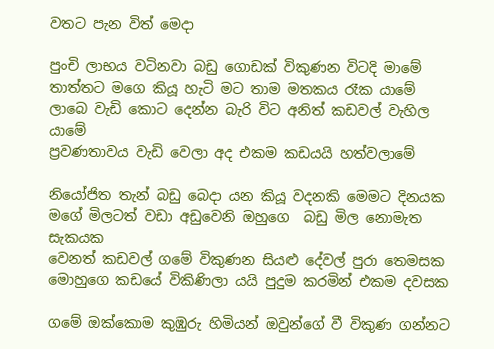වතට පැන විත් මෙදා

පුංචි ලාභය වටිනවා බඩු ගොඩක් විකුණන විටදි මාමේ
තාත්තට මගෙ කියූ හැටි මට තාම මතකය රෑක යාමේ
ලාබෙ වැඩි කොට දෙන්න බැරි විට අනිත් කඩවල් වැහිල යාමේ
ප්‍රවණතාවය වැඩි වෙලා අද එකම කඩයයි හත්වලාමේ

නියෝජිත තැන් බඩු බෙදා යන කියූ වදනකි මෙමට දිනයක
මගේ මිලටත් වඩා අඩුවෙනි ඔහුගෙ  බඩු මිල නොමැත සැකයක
වෙනත් කඩවල් ගමේ විකුණන සියළු දේවල් පුරා තෙමසක
මොහුගෙ කඩයේ විකිණිලා යයි පුදුම කරමින් එකම දවසක

ගමේ ඔක්කොම කුඹුරු හිමියන් ඔවුන්ගේ වී විකුණ ගන්නට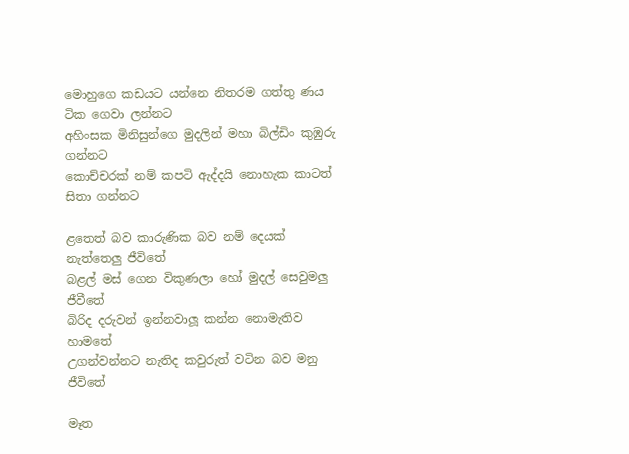මොහුගෙ කඩයට යන්නෙ නිතරම ගත්තු ණය ටික ගෙවා ලන්නට
අහිංසක මිනිසුන්ගෙ මුදලින් මහා බිල්ඩිං කුඹුරු ගන්නට
කොච්චරක් නම් කපටි ඇද්දයි නොහැක කාටත් සිතා ගන්නට

ළතෙත් බව කාරුණික බව නම් දෙයක් නැත්තෙලු ජීවිතේ
බළල් මස් ගෙන විකුණලා හෝ මුදල් සෙවුමලු ජීවීතේ
බිරිද දරුවන් ඉන්නවාලූ කන්න නොමැතිව හාමතේ
උගන්වන්නට නැතිද කවුරුත් වටින බව මනු ජීවිතේ

මෑත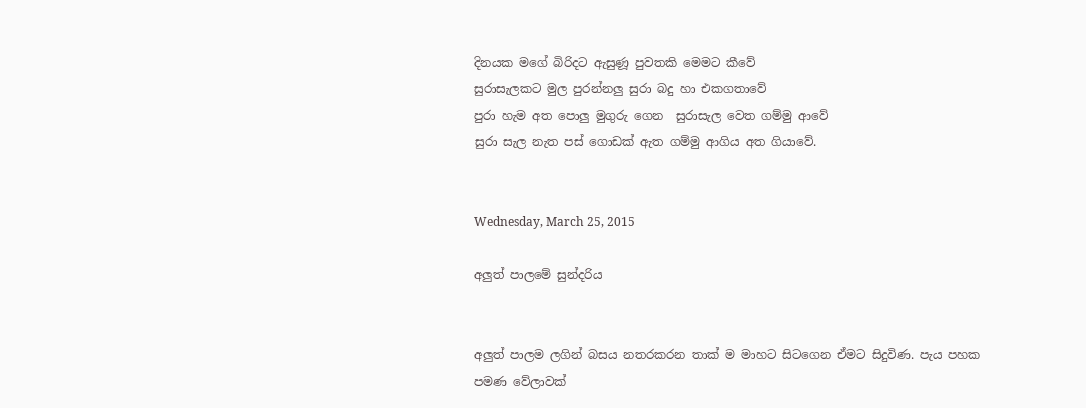දිනයක මගේ බිරිදට ඇසුණූ පුවතකි මෙමට කීවේ
සුරාසැලකට මුල පුරන්නලු සුරා බදු හා එකගතාවේ
පුරා හැම අත පොලු මුගුරු ගෙන  සුරාසැල වෙත ගම්මු ආවේ
සුරා සැල නැත පස් ගොඩක් ඇත ගම්මු ආගිය අත ගියාවේ.


Wednesday, March 25, 2015

අලුත් පාලමේ සුන්දරිය


අලුත් පාලම ලගින් බසය නතරකරන තාක් ම මාහට සිටගෙන ඒමට සිදුවිණ. පැය පහක පමණ වේලාවක්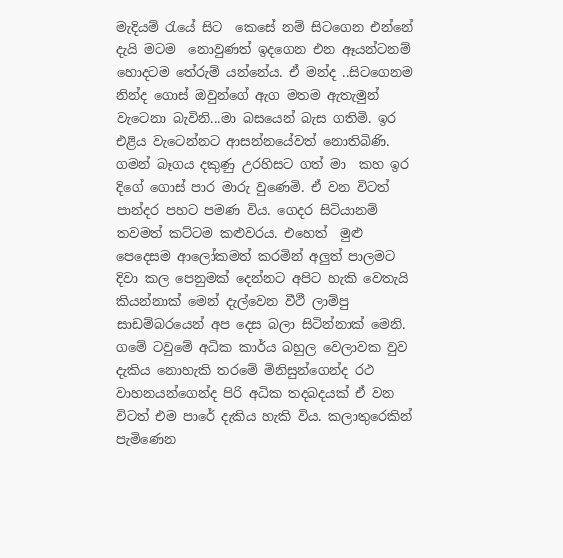මැදියම් රැයේ සිට  කෙසේ නම් සිටගෙන එන්නේ දැයි මටම  නොවුණත් ඉදගෙන එන ඈයන්ටනම් හොදටම තේරුම් යන්නේය. ඒ මන්ද ..සිටගෙනම නින්ද ගොස් ඔවුන්ගේ ඇග මතම ඇතැමුන් වැටෙනා බැවිනි...මා බසයෙන් බැස ගතිමි. ඉර එළිය වැටෙන්නට ආසන්නයේවත් නොතිබිණි. ගමන් බෑගය දකුණු උරහිසට ගත් මා  කහ ඉර දිගේ ගොස් පාර මාරු වුණෙමි. ඒ වන විටත් පාන්දර පහට පමණ විය. ගෙදර සිටියානම් තවමත් කට්ටම කළුවරය. එහෙත්  මුළු පෙදෙසම ආලෝකමත් කරමින් අලුත් පාලමට දිවා කල පෙනුමක් දෙන්නට අපිට හැකි වෙතැයි  කියන්නාක් මෙන් දැල්වෙන වීථී ලාම්පු සාඩම්බරයෙන් අප දෙස බලා සිටින්නාක් මෙනි. ගමේ ටවුමේ අධික කාර්ය බහුල වෙලාවක වුව දැකිය නොහැකි තරමේ මිනිසුන්ගෙන්ද රථ වාහනයන්ගෙන්ද පිරි අධික තදබදයක් ඒ වන විටත් එම පාරේ දැකිය හැකි විය. කලාතුරෙකින් පැමිණෙන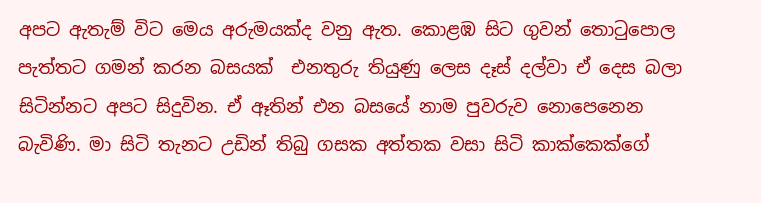අපට ඇතැම් විට මෙය අරුමයක්ද වනු ඇත. කොළඹ සිට ගුවන් ‍තොටුපොල පැත්තට ගමන් කරන බසයක්  එනතුරු තියුණු ලෙස දෑස් දල්වා ඒ දෙස බලා සිටින්නට අපට සිදුවින. ඒ ඈතින් එන බසයේ නාම පුවරුව නොපෙනෙන බැවිණි. මා සිටි තැනට උඩින් තිබු ගසක අත්තක වසා සිටි කාක්කෙක්ගේ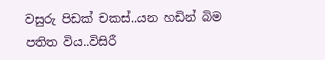වසුරු පිඩක් චකස්..යන හඩින් බිම පතිත විය..විසිරී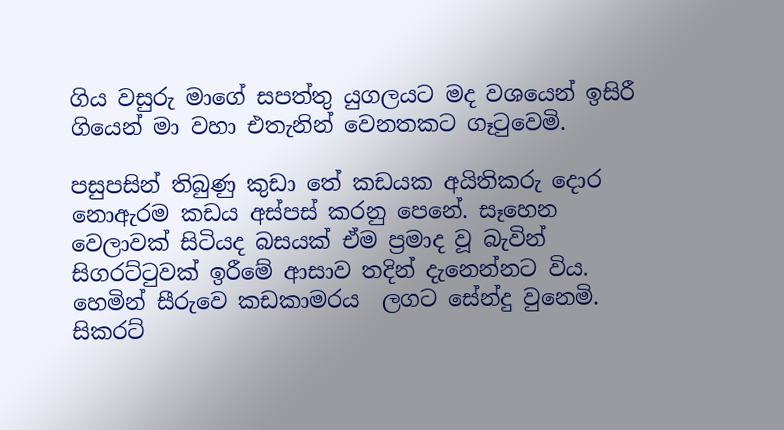ගිය වසුරු මාගේ සපත්තු යුගලයට මද වශයෙන් ඉසිරී ගියෙන් මා වහා එතැනින් වෙනතකට ගෑටුවෙමි.

පසුපසින් තිබුණු කුඩා තේ කඩයක අයිතිකරු දොර නොඇරම කඩය අස්පස් කරනු පෙනේ. සෑහෙන වෙලාවක් සිටියද බසයක් ඒම ප්‍රමාද වූ බැවින් සිගරට්ටුවක් ඉරීමේ ආසාව තදින් දැනෙන්නට විය. හෙමින් සීරුවෙ කඩකාමරය  ලගට සේන්දු වුනෙමි. සිකරට්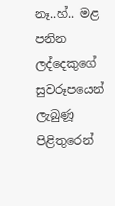නෑ..හ්.. මළ පනින ලද්දෙකුගේ සුවරූපයෙන්  ලැබුණූ පිළිතුරෙන්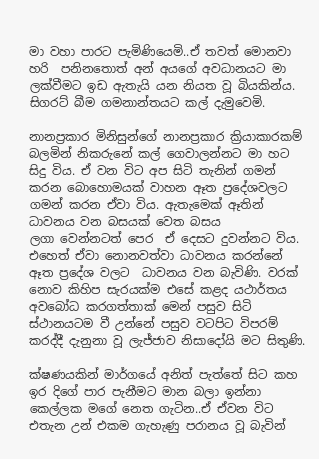මා වහා පාරට පැමිණියෙමි..ඒ තවත් මොනවා හරි  පනිනතොත් අන් අයගේ අවධානයට මා ලක්වීමට ඉඩ ඇතැයි යන නියත වූ බියකින්ය. සිගරට් බීම ගමනාන්තයට කල් දැමුවෙමි.

නානප්‍රකාර මිනිසුන්ගේ නානප්‍රකාර ක්‍රියාකාරකම් බලමින් නිකරුනේ කල් ගෙවාලන්නට මා හට සිදු විය. ඒ වන විට අප සිටි තැනින් ගමන් කරන බොහොමයක් වාහන ඈත ප්‍රදේශවලට ගමන් කරන ඒවා විය. ඇතැමෙක් ඈතින් ධාවනය වන බසයක් වෙත බසය ලගා ‍වෙන්නටත් පෙර  ඒ දෙසට දුවන්නට විය. එහෙත් ඒවා නොනවත්වා ධාවනය කරන්නේ ඈත ප්‍රදේශ වලට  ධාවනය වන බැවිණි. වරක් නොව කිහිප සැරයක්ම එසේ කළද යථාර්තය අවබෝධ කරගත්තාක් මෙන් පසුව සිටි ස්ථානයටම වී උන්නේ පසුව වටපිට විපරම් කරද්දී දැනුනා වූ ලැජ්ජාව නිසාදෝයි මට සිතුණි.

ක්ෂණයකින් මාර්ගයේ අනිත් පැත්තේ සිට කහ ඉර දිගේ පාර පැනීමට මාන බලා ඉන්නා කෙල්ලක මගේ නෙත ගැටින..ඒ ඒවන විට එතැන උන් එකම ගැහැණු පරානය වූ බැවින්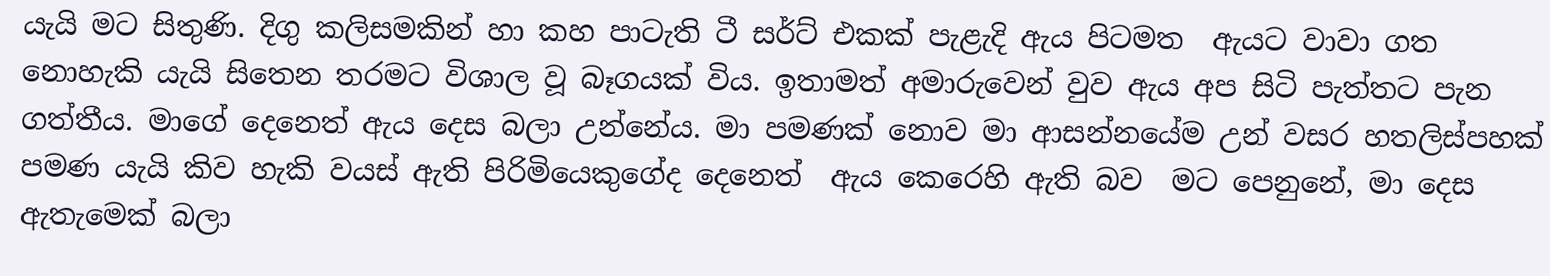යැයි මට සිතුණි. දිගු කලිසමකින් හා කහ පාටැති ටී සර්ට් එකක් පැළැදි ඇය පිටමත  ඇයට වාවා ගත නොහැකි යැයි සිතෙන තරමට විශාල වූ බෑගයක් විය. ඉතාමත් අමාරුවෙන් වුව ඇය අප සිටි පැත්තට පැන ගත්තීය. මාගේ දෙනෙත් ඇය දෙස බලා උන්නේය. මා පමණක් නොව මා ආසන්නයේම උන් වසර හතලිස්පහක් පමණ යැයි කිව හැකි වයස් ඇති පිරිමියෙකුගේද දෙනෙත්  ඇය කෙරෙහි ඇති බව  මට පෙනුනේ, මා දෙස ඇතැමෙක් බලා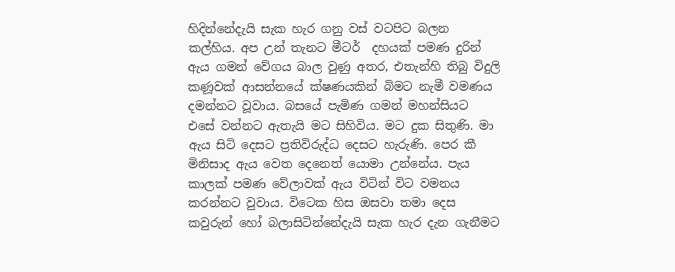හිදින්නේදැයි සැක හැර ගනු වස් වටපිට බලන කල්හිය. අප උන් තැනට මීටර්  දහයක් පමණ දුරින් ඇය ගමන් වේගය බාල වුණු අතර, එතැන්හි තිබු විදුලි කණූවක් ආසන්නයේ ක්ෂණයකින් බිමට නැමී වමණය දමන්නට වූවාය. බසයේ පැමිණ ගමන් මහන්සියට එසේ වන්නට ඇතැයි මට සිහිවිය. මට දුක සිතුණි. මා ඇය සිටි දෙසට ප්‍රතිවිරුද්ධ දෙසට හැරුණි. පෙර කී මිනිසාද ඇය වෙත දෙනෙත් යොමා උන්නේය. පැය කාලක් පමණ වේලාවක් ඇය විටින් විට වමනය කරන්නට වුවාය. විටෙක හිස ඔසවා තමා දෙස කවුරුන් හෝ බලාසිටින්නේදැයි සැක හැර දැන ගැනීමට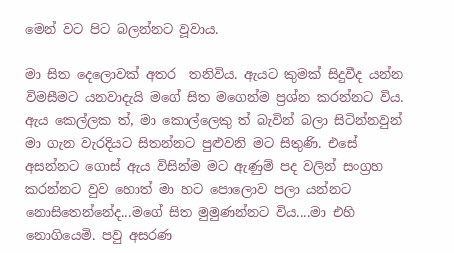මෙන් වට පිට බලන්නට වූවාය.

මා සිත දෙලොවක් අතර  තනිවිය. ඇයට කුමක් සිදුවීද යන්න විමසීමට යනවාදැයි මගේ සිත මගෙන්ම ප්‍රශ්න කරන්නට විය. ඇය කෙල්ලක ත්, මා කොල්ලෙකු ත් බැවින් බලා සිටින්නවුන් මා ගැන වැරදියට සිතන්නට පුළුවනි මට සිතුණි. එසේ අසන්නට ගොස් ඇය විසින්ම මට ඇණුම් පද වලින් සංග්‍රහ කරන්නට වුව හොත් මා හට පොලොව පලා යන්නට නොසිතෙන්නේද...මගේ සිත මුමුණන්නට විය....මා එහි නොගියෙමි. පවු අසරණ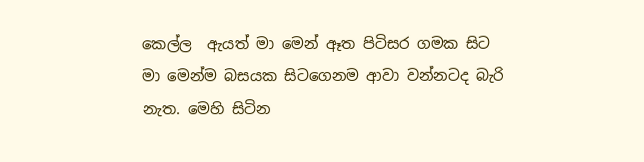කෙල්ල  ඇයත් මා මෙන් ඈත පිටිසර ගමක සිට මා මෙන්ම බසයක සිටගෙනම ආවා වන්නටද බැරි නැත. මෙහි සිටින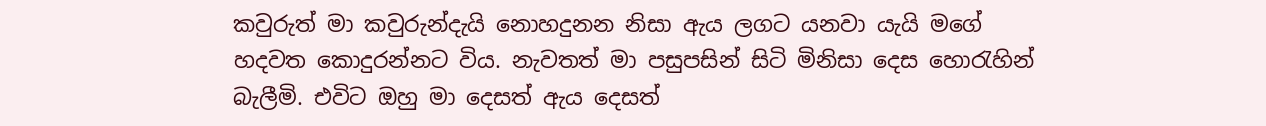කවුරුත් මා කවුරුන්දැයි නොහදුනන නිසා ඇය ලගට යනවා යැයි මගේ හදවත කොදුරන්නට විය. නැවතත් මා පසුපසින් සිටි මිනිසා දෙස හොරැහින් බැලීමි. එවිට ඔහු මා දෙසත් ඇය දෙසත්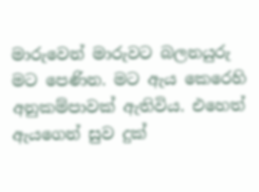මාරුවෙන් මාරුවට බලනයුරු මට පෙණින. මට ඇය කෙරෙහි අනුකම්පාවක් ඇතිවිය. එහෙත් ඇයගෙන් සුව දුක්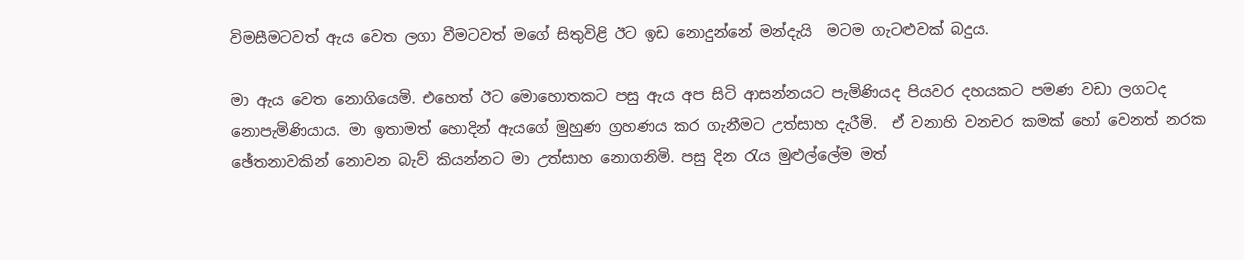විමසීමටවත් ඇය වෙත ලගා වීමටවත් මගේ සිතුවිළි ඊට ඉඩ නොදුන්නේ මන්දැයි  මටම ගැටළුවක් බදුය.

මා ඇය වෙත නොගියෙමි. එහෙත් ඊට මොහොතකට පසු ඇය අප සිටි ආසන්නයට පැමිණියද පියවර දහයකට පමණ වඩා ලගටද නොපැමිණියාය. මා ඉතාමත් හොදින් ඇයගේ මුහුණ ග්‍රහණය කර ගැනීමට උත්සාහ දැරීමි.  ඒ වනාහි වනචර කමක් හෝ වෙනත් නරක ඡේතනාවකින් නොවන බැව් කියන්නට මා උත්සාහ නොගනිමි. පසු දින රැය මුළුල්ලේම මත්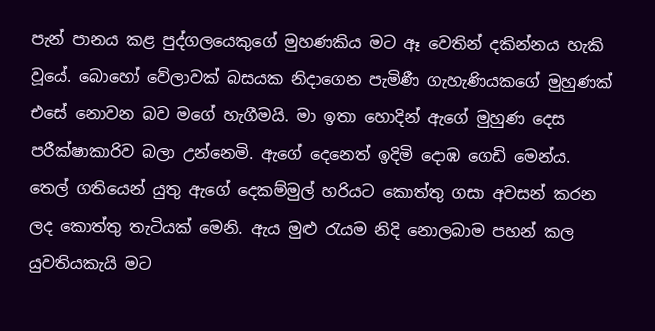පැන් පානය කළ පුද්ගලයෙකුගේ මුහණකිය මට ඈ වෙතින් දකින්නය හැකි වූයේ. බොහෝ වේලාවක් බසයක නිදාගෙන පැමිණී ගැහැණියකගේ මුහුණක් එසේ නොවන බව මගේ හැගීමයි. මා ඉතා හොදින් ඇගේ මුහුණ දෙස පරීක්ෂාකාරිව බලා උන්නෙමි. ඇගේ දෙනෙත් ඉදිමි දොඹ ගෙඩි මෙන්ය. තෙල් ගතියෙන් යුතු ඇගේ දෙකම්මුල් හරියට කොත්තු ගසා අවසන් කරන ලද කොත්තු තැටියක් මෙනි. ඇය මුළු රැයම නිදි නොලබාම පහන් කල යුවතියකැයි මට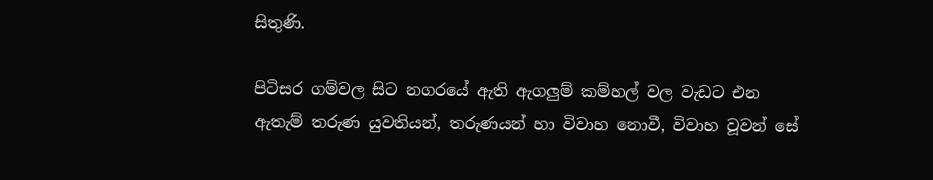සිතුණි.

පිටිසර ගම්වල සිට නගරයේ ඇති ඇගලුම් කම්හල් වල වැඩට එන ඇතැම් තරුණ යුවතියන්, තරුණයන් හා විවාහ නොවී, විවාහ වූවන් සේ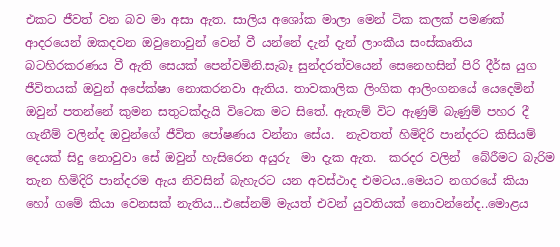එකට ජීවත් වන බව මා අසා ඇත. සාලිය අශෝක මාලා මෙන් ටික කලක් පමණක් ආදරයෙන් ඔකදවන ඔවුනොවුන් වෙන් වී යන්නේ දැන් දැන් ලාංකීය සංස්කෘතිය බටහිරකරණය වී ඇති සෙයක් පෙන්වමිනි.සැබෑ සුන්දරත්වයෙන් සෙනෙහසින් පිරි දීර්ඝ යුග ජීවිතයක් ඔවුන් අපේක්ෂා නොකරනවා ඇතිය. තාවකාලික ලිංගික ආලිංගනයේ යෙදෙමින් ඔවුන් පතන්නේ කුමන සතුටක්දැයි විටෙක මට සිතේ. ඇතැම් විට ඇණුම් බැණුම් පහර දී ගැනීම් වලින්ද ඔවුන්ගේ ජීවිත පෝෂණය වන්නා සේය.  නැවතත් හිමිදිරි පාන්දරට කිසියම් දෙයක් ‍සිදු නොවුවා සේ ඔවුන් හැසිරෙන අයුරු  මා දැක ඇත.  කරදර වලින්  බේරීමට බැරිම තැන හිමිදිරි පාන්දරම ඇය නිවසින් බැහැරට යන අවස්ථාද එමටය..මෙයට නගරයේ කියා හෝ ගමේ කියා වෙනසක් නැතිය...එසේනම් මැයත් එවන් යුවතියක් නොවන්නේද..මොළය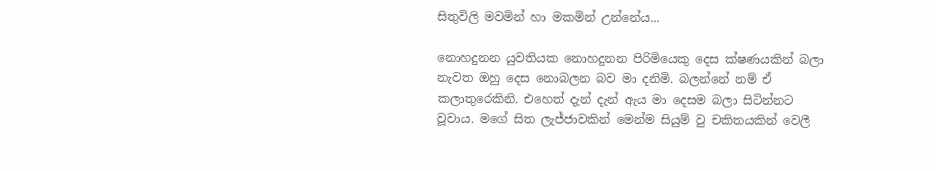සිතුවිලි මවමින් හා මකමින් උන්නේය...

නොහදුනන යුවතියක නොහදුනන පිරිමියෙකු දෙස ක්ෂණයකින් බලා නැවත ඔහු දෙස නොබලන බව මා දනිමි. බලන්නේ නම් ඒ කලාතුරෙකිනි. එහෙත් දැන් දැන් ඇය මා දෙසම බලා සිටින්නට වූවාය. මගේ සිත ලැජ්ජාවකින් මෙන්ම සියුම් වු චකිතයකින් වෙලී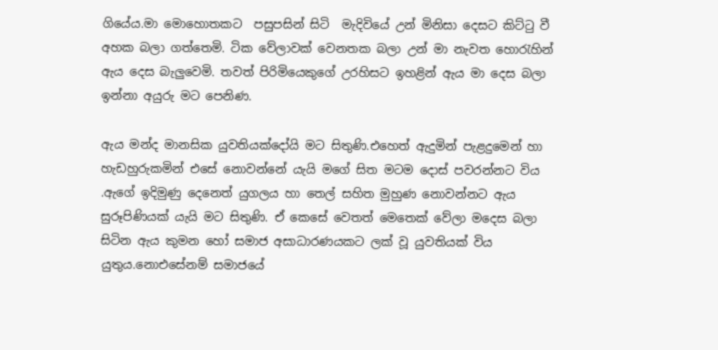ගියේය.මා මොහොතකට  පසුපසින් සිටි  මැදිවියේ උන් මිනිසා දෙසට කිට්ටු වී අහක බලා ගත්තෙමි. ටික වේලාවක් වෙනතක බලා උන් මා නැවත හොරැහින් ඇය දෙස බැලුවෙමි. තවත් පිරිමියෙකුගේ උරහිසට ඉහළින් ඇය මා දෙස බලා ඉන්නා අයුරු මට පෙනිණ.

ඇය මන්ද මානසික යුවතියක්දෝයි මට සිතුණි.එහෙත් ඇදුමින් පැළදුමෙන් හා හැඩහුරුකමින් එසේ නොවන්නේ යැයි මගේ සිත මටම දොස් පවරන්නට විය .ඇගේ ඉදිමුණු දෙනෙත් යුගලය හා තෙල් සහිත මුහුණ නොවන්නට ඇය සුරූපිණියක් යැයි මට සිතුණි. ඒ කෙසේ වෙතත් මෙතෙක් වේලා මදෙස බලා සිටින ඇය කුමන හෝ සමාජ අසාධාරණයකට ලක් වූ යුවතියක් විය යුතුය.නොඑසේනම් සමාජයේ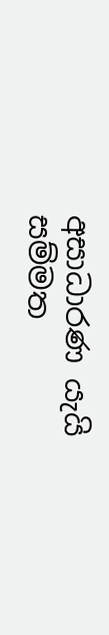අසාධාරණ යැයි සම්මත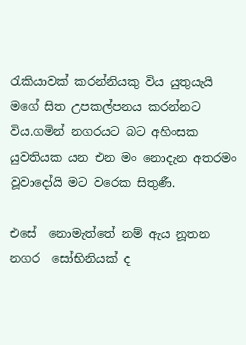රැකියාවක් කරන්නියකු විය යුතුයැයි  මගේ සිත උපකල්පනය කරන්නට විය.ගමින් නගරයට බට අහිංසක යුවතියක යන එන මං නොදැන අතරමං වූවාදෝයි මට වරෙක සිතුණී.

එසේ  නොමැත්තේ නම් ඇය නූතන නගර  සෝභිනියක් ද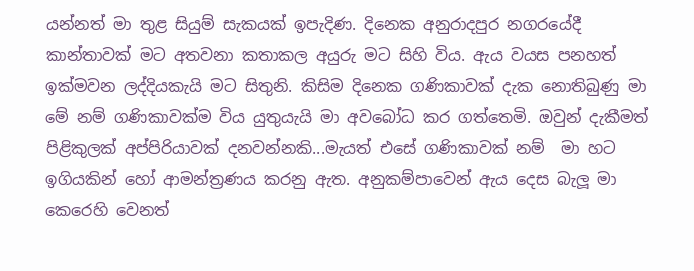යන්නත් මා තුළ සියුම් සැකයක් ඉපැදිණ. දිනෙක අනුරාදපුර නගරයේදී  කාන්තාවක් මට අතවනා කතාකල අයුරු මට සිහි විය. ඇය වයස පනහත් ඉක්මවන ලද්දියකැයි මට සිතුනි. කිසිම දිනෙක ගණිකාවක් දැක නොතිබුණු මා මේ නම් ගණිකාවක්ම විය යුතුයැයි මා අවබෝධ කර ගත්තෙමි. ඔවුන් දැකීමත් පිළිකුලක් අප්පිරියාවක් දනවන්නකි...මැයත් එසේ ගණිකාවක් නම්  මා හට  ඉගියකින් හෝ ආමන්ත්‍රණය කරනු ඇත. අනුකම්පාවෙන් ඇය දෙස බැලූ මා කෙරෙහි වෙනත්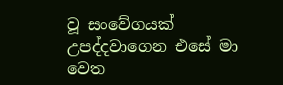වූ සංවේගයක් උපද්දවාගෙන එසේ මා වෙත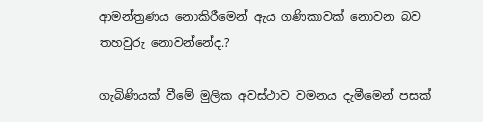ආමන්ත්‍රණය නොකිරීමෙන් ඇය ගණිකාවක් නොවන බව තහවුරු නොවන්නේද.?

ගැබිණියක් වීමේ මුලික අවස්ථාව වමනය දැමීමෙන් පසක්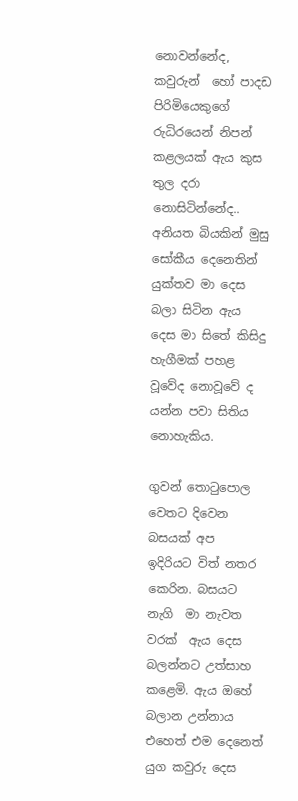නොවන්නේද, කවුරුන්  හෝ පාදඩ පිරිමියෙකුගේ රුධිරයෙන් නිපන් කළලයක් ඇය කුස තුල දරා නොසිටින්නේද.. අනියත බියකින් මුසු සෝකීය දෙනෙතින් යුක්තව මා දෙස බලා සිටින ඇය දෙස මා සිතේ කිසිදු හැගීමක් පහළ වූවේද නොවූවේ ද යන්න පවා සිතිය නොහැකිය.

ගුවන් තොටුපොල වෙතට දිවෙන බසයක් අප  ඉදිරියට විත් නතර කෙරින. බසයට නැගි  මා නැවත වරක්  ඇය දෙස බලන්නට උත්සාහ කළෙමි. ඇය ඔහේ බලාන උන්නාය එහෙත් එම දෙනෙත් යුග කවුරු දෙස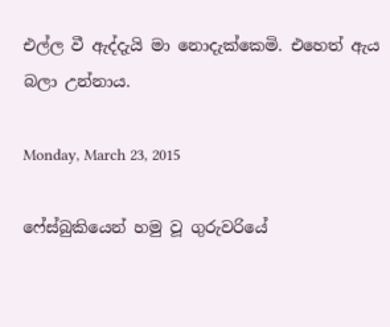එල්ල වී ඇද්දැයි මා නොදැක්කෙමි. එහෙත් ඇය බලා උන්නාය.

Monday, March 23, 2015

ෆේස්බුකියෙන් හමු වූ ගුරුවරියේ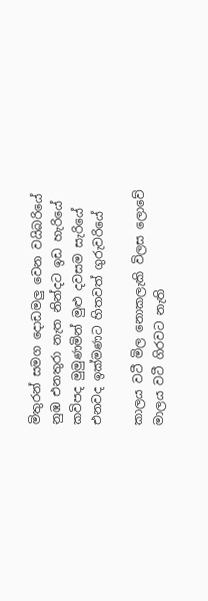මිතුරන් සමග දොඩමලු වෙන වයිබරියේ
නුඹ එනතුරා නැත නින්දට ඉඩ හැරියේ
කවිපද මුමුණමින් මුළු දවසම සැරියේ
එනවද ඉක්මණට‍ හිතවත් ගුරුවරියේ

කාලය වටී මිල නොකලැකි විලස ලොවේ
මාලය වටී ගිරවට නැති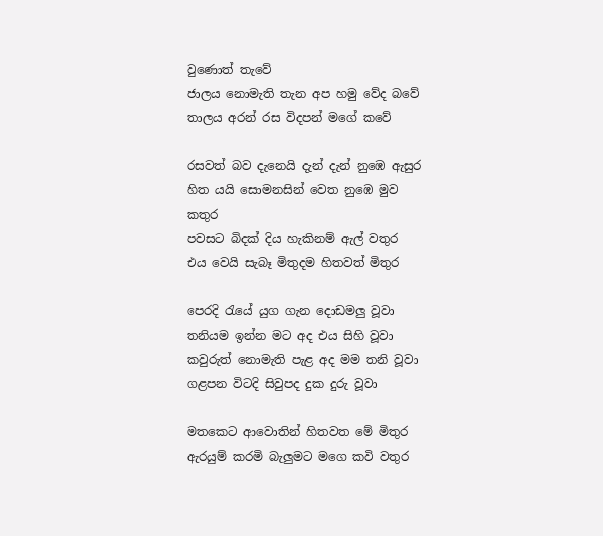වුණොත් තැවේ
ජාලය නොමැති තැන අප හමු වේද බවේ
තාලය අරන් රස විදපන් මගේ කවේ

රසවත් බව දැනෙයි දැන් දැන් නුඹෙ ඇසුර
හිත යයි සොමනසින් වෙත නුඹෙ මුව කතුර
පවසට බිදක් දිය හැකිනම් ඇල් වතුර
එය වෙයි සැබෑ මිතුදම හිතවත් මිතුර

පෙරදි රැයේ යුග ගැන දොඩමලු වූවා
තනියම ඉන්න මට අද එය සිහි වූවා
කවුරුත් නොමැති පැළ අද මම තනි වූවා
ගළපන විටදි සිවුපද දුක දුරු වූවා

මතකෙට ආවොතින් හිතවත මේ මිතුර
ඇරයුම් කරමි බැලුමට මගෙ කවි වතුර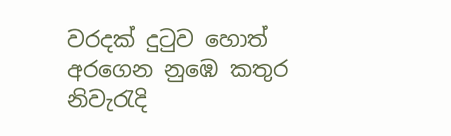වරදක් දුටුව හොත් අරගෙන නුඹෙ කතුර
නිවැරැදි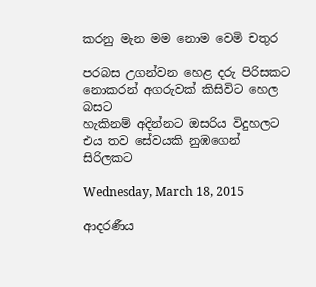කරනු මැන මම නොම වෙමි චතුර

පරබස උගන්වන හෙළ දරු පිරිසකට
නොකරන් අගරුවක් කිසිවිට හෙල බසට
හැකිනම් අදින්නට ඔසරිය විදුහලට
එය තව සේවයකි නුඹගෙන් සිරිලකට

Wednesday, March 18, 2015

ආදරණීය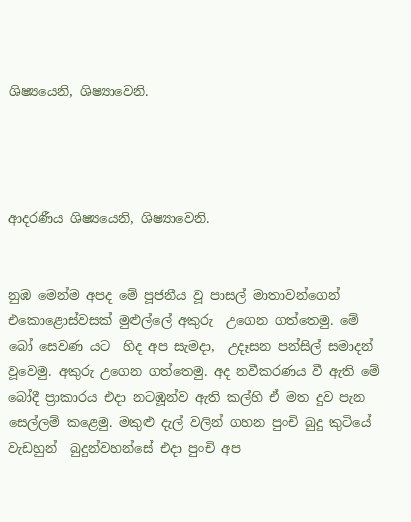ශිෂ්‍යයෙනි, ශිෂ්‍යාවෙනි.




ආදරණීය ශිෂ්‍යයෙනි, ශිෂ්‍යාවෙනි.


නුඹ මෙන්ම අපද මේ පූජනීය වූ පාසල් මාතාවන්ගෙන් එකොළොස්වසක් මුළුල්ලේ අකුරු  උගෙන ගත්තෙමු. මේ බෝ සෙවණ යට  හිද අප සැමදා,  උදෑසන පන්සිල් සමාදන් වූවෙමු. අකුරු උගෙන ගත්තෙමු. අද නවීකරණය වී ඇති මේ බෝදී ප්‍රාකාරය එදා නටඹූන්ව ඇති කල්හි ඒ මත දුව පැන සෙල්ලම් කළෙමු. මකුළු දැල් වලින් ගහන පුංචි බුදු කුටියේ වැඩහුන්  බුදුන්වහන්සේ එදා පුංචි අප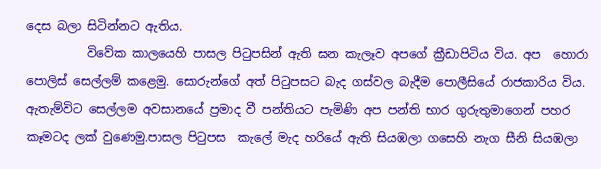දෙස බලා සිටින්නට ඇතිය.
          විවේක කාලයෙහි පාසල පිටුපසින් ඇති ඝන කැලෑව අපගේ ක්‍රීඩාපිටිය විය. අප  හොරා පොලිස් සෙල්ලම් කළෙමු. සොරුන්ගේ අත් පිටුපසට බැද ගස්වල බැදීම පොලීසියේ රාජකාරිය විය. ඇතැම්විට සෙල්ලම අවසානයේ ප්‍රමාද වී පන්තියට පැමිණි අප පන්ති භාර ගුරුතුමාගෙන් පහර කෑමටද ලක් වුණෙමු.පාසල පිටුපස  කැලේ මැද හරියේ ඇති සියඹලා ගසෙහි නැග සීනි සියඹලා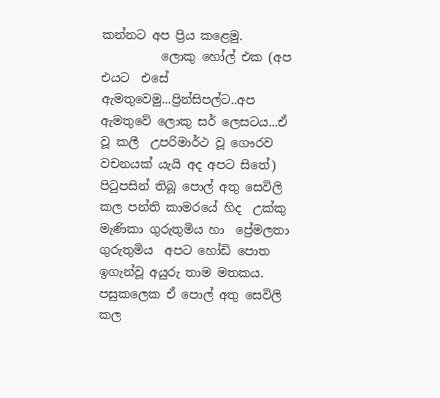කන්නට අප ප්‍රිය කළෙමු.
          ලොකු හෝල් එක (අප එයට  එසේ ඇමතුවෙමු...ප්‍රින්සිපල්ට..අප ඇමතුවේ ලොකු සර් ලෙසටය...ඒ   වූ කලී  උපරිමාර්ථ වූ ගෞරව වචනයක් යැයි අද අපට සිතේ) පිටුපසින් තිබූ පොල් අතු සෙවිලි කල පන්ති කාමරයේ හිද  උක්කු මැණිකා ගුරුතුමිය හා  ප්‍රේමලතා ගුරුතුමිය  අපට හෝඩි පොත ඉගැන්වූ අයුරු තාම මතකය. පසුකලෙක ඒ පොල් අතු සෙවිලි කල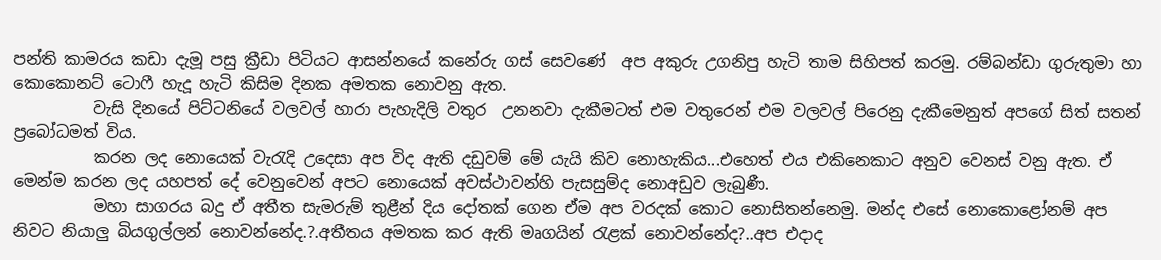පන්ති කාමරය කඩා දැමූ පසු ක්‍රීඩා පිටියට ආසන්නයේ කනේරු ගස් සෙවණේ  අප අකුරු උගනිපු හැටි තාම සිහිපත් කරමු. රම්බන්ඩා ගුරුතුමා හා   කොකොනට් ටො‍ෆී හැදූ හැටි කිසිම දිනක අමතක නොවනු ඇත.
          වැසි දිනයේ පිට්ටනියේ වලවල් හාරා පැහැදිලි වතුර  උනනවා දැකීමටත් ‍එම වතුරෙන් එම වලවල් පිරෙනු දැකීමෙනුත් අපගේ සිත් සතන් ප්‍රබෝධමත් විය.
          කරන ලද නොයෙක් වැරැදි උදෙසා අප විද ඇති දඩුවම් මේ යැයි කිව නොහැකිය...එහෙත් එය එකිනෙකාට අනුව වෙනස් වනු ඇත. ඒ  මෙන්ම කරන ලද යහපත් දේ වෙනුවෙන් අපට නොයෙක් අවස්ථාවන්හි පැසසුම්ද නොඅඩුව ලැබුණී.
          මහා සාගරය බදු ඒ අතීත සැමරුම් තුළීන් දිය දෝතක් ගෙන ඒම අප වරදක් කොට නොසිතන්නෙමු. මන්ද එසේ නොකොළෝනම් අප නිවට නියාලු බියගුල්ලන් නොවන්නේද.?.අතීතය අමතක කර ඇති මෘගයින් රැළක් නොවන්නේද?..අප එදාද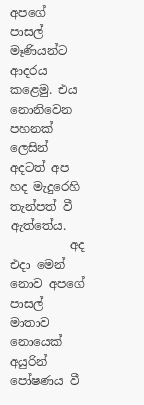අපගේ පාසල් මෑණියන්ට ආදරය කළෙමු. එය නොනිවෙන පහනක් ලෙසින් අදටත් අප හද මැදුරෙහි තැන්පත් වී ඇත්තේය.
          අද එදා මෙන් නොව අපගේ පාසල් මාතාව නොයෙක් අයුරින් පෝෂණය වී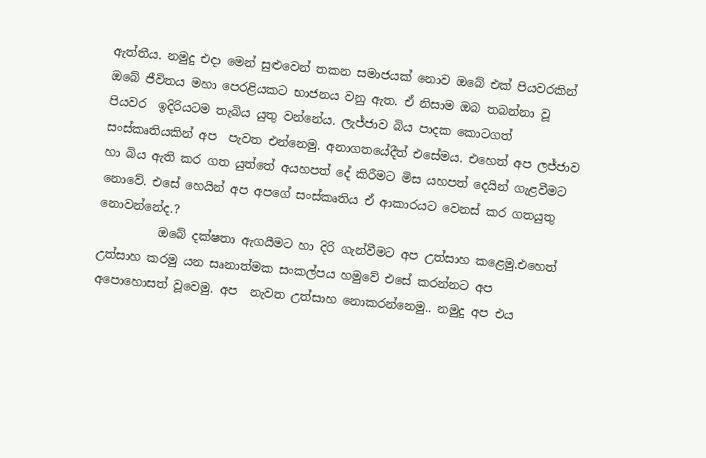ඇත්තීය. නමුදු එදා මෙන් සුළුවෙන් තකන සමාජයක් නොව ඔබේ එක් පියවරකින්  ඔබේ ජීවිතය මහා පෙරළියකට භාජනය වනු ඇත. ඒ නිසාම ඔබ තබන්නා වූ පියවර  ඉදිරියටම තැබිය යුතු වන්නේය. ලැජ්ජාව බිය පාදක කොටගත් සංස්කෘතියකින් අප  පැවත එන්නෙමු. අනාගතයේදීත් එසේමය. එහෙත් අප ලජ්ජාව හා බිය ඇති කර ගත යුත්තේ අයහපත් දේ කිරීමට මිස යහපත් දෙයින් ගැළවීමට නොවේ. එසේ හෙයින් අප අපගේ සංස්කෘතිය ඒ ආකාරයට වෙනස් කර ගතයුතු නොවන්නේද.?
          ඔබේ දක්ෂතා ඇගයීමට හා දිරි ගැන්වීමට අප උත්සාහ කළෙමු.එහෙත් උත්සාහ කරමු යන සෘනාත්මක සංකල්පය හමුවේ එසේ කරන්නට අප අපොහොසත් වූවෙමු. අප  නැවත උත්සාහ නොකරන්නෙමු.. නමුදු අප එය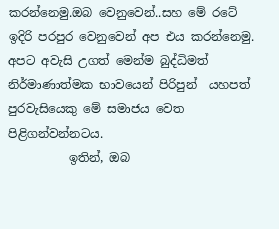කරන්නෙමු.ඔබ වෙනුවෙන්..සහ මේ රටේ ඉදිරි පරපුර වෙනුවෙන් අප එය කරන්නෙමු. අපට අවැසි උගත් මෙන්ම බුද්ධිමත්  නිර්මාණාත්මක භාවයෙන් පිරිපුන්  යහපත් පුරවැසියෙකු මේ සමාජය වෙත පිළිගන්වන්නටය.
          ඉතින්, ඔබ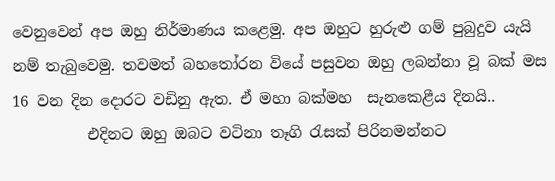වෙනුවෙන් අප ඔහු නිර්මාණය කළෙමු. අප ඔහුට හුරුළු ගම් පුබුදුව යැයි නම් තැබුවෙමු. තවමත් බහතෝරන වියේ පසුවන ඔහු ලබන්නා වූ බක් මස 16 වන දින දොරට වඩිනු ඇත. ඒ මහා බක්මහ  සැනකෙළීය දිනයි..
          එදිනට ඔහු ඔබට වටිනා තෑගි රැසක් පිරිනමන්නට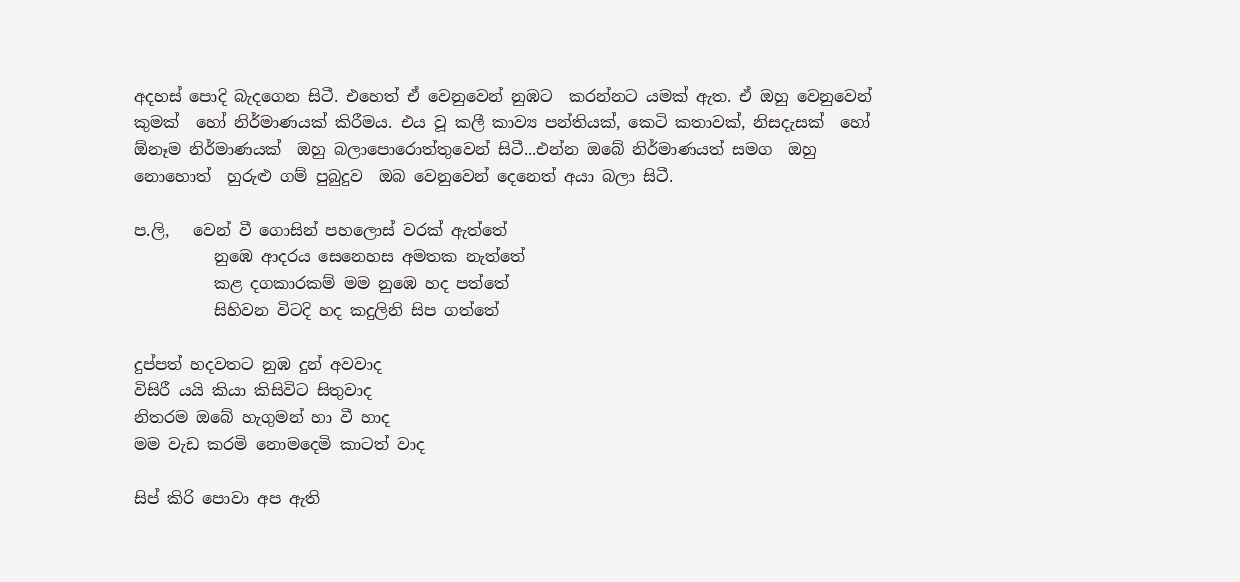අදහස් පොදි බැදගෙන සිටී. එහෙත් ඒ වෙනුවෙන් නුඹට  කරන්නට යමක් ඇත. ඒ ඔහු වෙනුවෙන් කුමක්  හෝ නිර්මාණයක් කිරීමය. එය වූ කලී කාව්‍ය පන්තියක්, කෙටි කතාවක්, නිසදැසක්  හෝ ඕනෑම නිර්මාණයක්  ඔහු බලාපොරොත්තුවෙන් සිටී...එන්න ඔබේ නිර්මාණයත් සමග  ඔහු නොහොත්  හුරුළු ගම් පුබුදුව  ඔබ වෙනුවෙන් දෙනෙත් අයා බලා සිටී.

ප.ලි,   වෙන් වී ගොසින් පහලොස් වරක් ඇත්තේ
          නුඹෙ ආදරය සෙනෙහස අමතක නැත්තේ
          කළ දගකාරකම් මම නුඹෙ හද පත්තේ
          සිහිවන විටදි හද කදුලිනි සිප ගත්තේ

දුප්පත් හදවතට නුඹ දුන් අවවාද
විසිරී යයි කියා කිසිවිට සිතුවාද
නිතරම ඔබේ හැගුමන් හා වී හාද
මම වැඩ කරමි නොමදෙමි කාටත් වාද

සිප් කිරි පොවා අප ඇති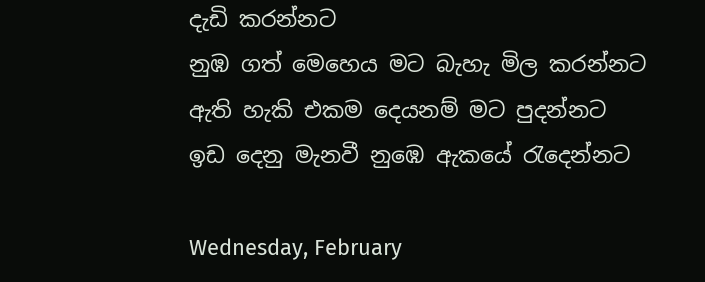දැඩි කරන්නට
නුඹ ගත් මෙහෙය මට බැහැ මිල කරන්නට
ඇති හැකි එකම දෙයනම් මට පුදන්නට
ඉඩ දෙනු මැනවී නුඹෙ ඇකයේ රැදෙන්නට

Wednesday, February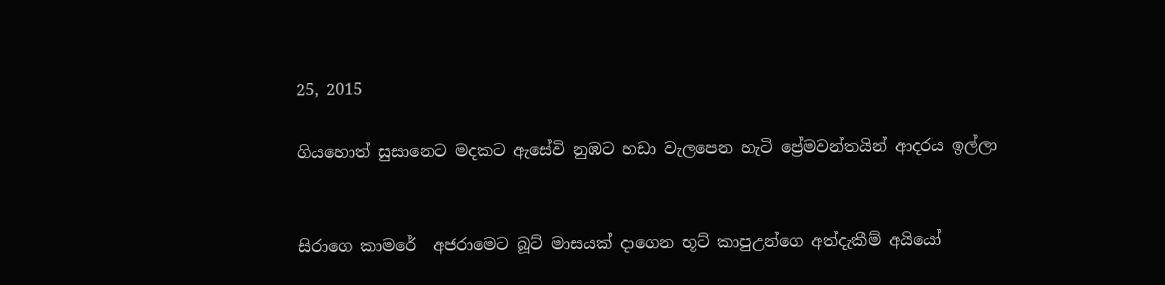25, 2015

ගියහොත් සුසානෙට මදකට ඇසේවි නුඹට හඩා වැලපෙන හැටි ප්‍රේමවන්තයින් ආදරය ඉල්ලා


සිරාගෙ කාමරේ  අජරාමෙට බූට් මාසයක් දාගෙන භූට් කාපුඋන්ගෙ අත්දැකීම් අයියෝ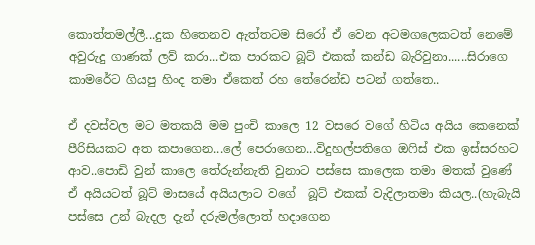කොත්තමල්ලී...දුක හිතෙනව ඇත්තටම සිරෝ ඒ වෙන අටමගලෙකටත් නෙමේ අවුරුදු ගාණක් ලව් කරා...එක පාරකට බූට් එකක් කන්ඩ බැරිවුනා......සිරාගෙ කාමරේට ගියපු හිංද තමා ඒකෙත් රහ තේරෙන්ඩ පටන් ගත්තෙ..

ඒ දවස්වල මට මතකයි මම පුංචි කාලෙ 12 වසරෙ වගේ හිටිය අයිය කෙනෙක් පීරිසියකට අත කපාගෙන...ලේ පෙරාගෙන...විදුහල්පතිගෙ ඔ‍‍ෆිස් එක ඉස්සරහට ආව..පොඩි වුන් කාලෙ තේරුන්නැති වුනාට පස්සෙ කාලෙක තමා මතක් වුණේ ඒ අයියටත් බූට් මාසයේ අයියලාට වගේ  බූට් එකක් වැදිලාතමා කියල..(හැබැයි පස්සෙ උන් බැදල දැන් දරුමල්ලොත් හදාගෙන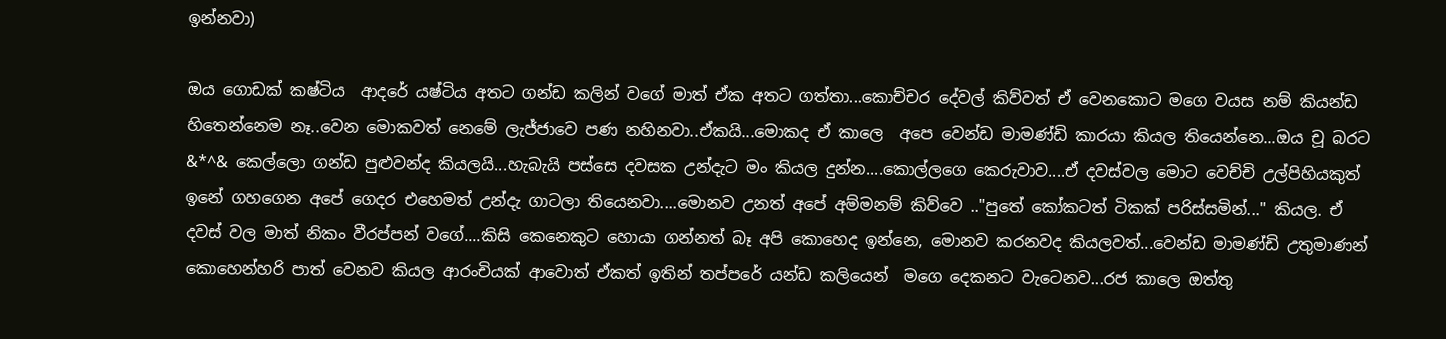ඉන්නවා)

ඔය ගොඩක් කෂ්ටිය  ආදරේ යෂ්ටිය අතට ගන්ඩ කලින් වගේ මාත් ඒක අතට ගත්තා...කොච්චර දේවල් කිව්වත් ඒ වෙනකොට මගෙ වයස නම් කියන්ඩ හිතෙන්නෙම නෑ..වෙන මොකවත් නෙමේ ලැජ්ජාවෙ පණ නහිනවා..ඒකයි...මොකද ඒ කාලෙ  අපෙ වෙන්ඩ මාමණ්ඩි කාරයා කියල තියෙන්නෙ...ඔය චූ බරට &*^& කෙල්ලො ගන්ඩ පුළුවන්ද කියලයි...හැබැයි පස්සෙ දවසක උන්දැට මං කියල දුන්න....කොල්ලගෙ කෙරුවාව....ඒ දවස්වල මොට වෙච්චි උල්පිහියකුත් ඉනේ ගහගෙන අපේ ගෙදර එහෙමත් උන්දැ ගාටලා තියෙනවා....මොනව උනත් අපේ අම්මනම් කිව්වෙ .."පුතේ කෝකටත් ටිකක් පරිස්සමින්..." කියල. ඒ  දවස් වල මාත් නිකං වීරප්පන් වගේ....කිසි කෙනෙකුට හොයා ගන්නත් බෑ අපි කොහෙද ඉන්නෙ, මොනව කරනවද කියලවත්...වෙන්ඩ මාමණ්ඩි උතුමාණන් කොහෙන්හරි පාත් වෙනව කියල ආරංචියක් ආවොත් ඒකත් ඉතින් තප්පරේ යන්ඩ කලියෙන්  මගෙ දෙකනට වැටෙනව...රජ කාලෙ ඔත්තු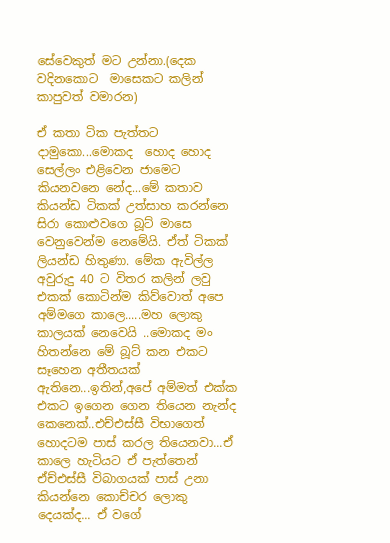සේවෙකුත් මට උන්නා.(දෙක වදිනකොට  මාසෙකට කලින් කාපුවත් වමාරන)

ඒ කතා ටික පැත්තට දාමුකො...මොකද  හොද හොද සෙල්ලං එළිවෙන ජාමෙට කියනවනෙ නේද...මේ කතාව කියන්ඩ ටිකක් උත්සාහ කරන්නෙ සිරා කොළුවගෙ බූට් මාසෙ වෙනුවෙන්ම නෙමේයි. ඒත් ටිකක් ලියන්ඩ හිතුණා. මේක ඇවිල්ල අවුරුදු 40 ට විතර කලින් ලවු එකක් කොටින්ම කිව්වොත් අපෙ අම්මගෙ කාලෙ.....මහ ලොකු කාලයක් නෙවෙයි ..මොකද මං හිතන්නෙ මේ බූට් කන එකට සෑහෙන අතීතයක් ඇතිනෙ...ඉතින්,අපේ අම්මත් එක්ක එකට ඉගෙන ගෙන තියෙන නැන්ද කෙනෙක්..එච්එස්සී විභාගෙත් හොදටම පාස් කරල තියෙනවා...ඒ කාලෙ හැටියට ඒ පැත්තෙන් ඒච්එස්සී විබාගයක් පාස් උනා කියන්නෙ කොච්චර ලොකු දෙයක්ද... ඒ වගේ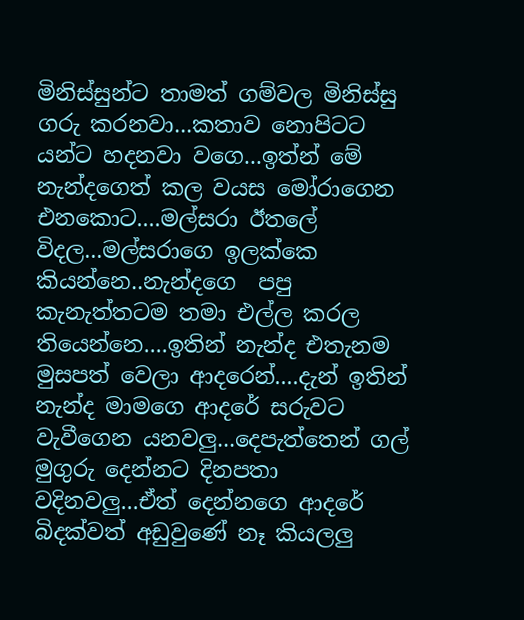මිනිස්සුන්ට තාමත් ගම්වල මිනිස්සු ගරු කරනවා...කතාව නොපිටට යන්ට හදනවා වගෙ...ඉත්න් මේ නැන්දගෙත් කල වයස මෝරාගෙන එනකොට....මල්සරා ඊතලේ විදල...මල්සරාගෙ ඉලක්කෙ කියන්නෙ..නැන්දගෙ  පපු කැනැත්තටම තමා එල්ල කරල තියෙන්නෙ....ඉතින් නැන්ද එතැනම මුසපත් වෙලා ආදරෙන්....දැන් ඉතින් නැන්ද මාමගෙ ආදරේ සරුවට වැවීගෙන යනවලු...දෙපැත්තෙන් ගල් මුගුරු දෙන්නට දිනපතා වදිනවලු...ඒත් දෙන්නගෙ ආදරේ බිදක්වත් අඩුවුණේ නෑ කියලලු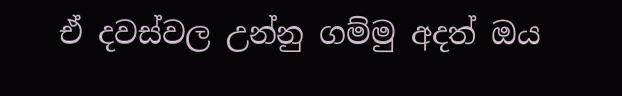ඒ දවස්වල උන්නු ගම්මු අදත් ඔය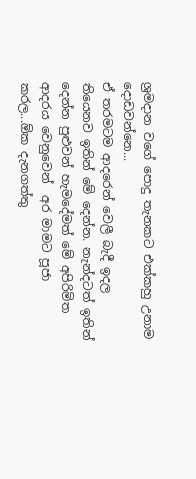ශ්‍රමදාන වගේ පොදු තැනකට එක්කහු උනාම  දොඩවන්නෙ...
ඒ තරමටම ආදරෙන් වෙලී බැදී ඉදල තියෙනව ඉතින් මේ දෙන්න. නැන්දටත් ඉතින් දෙන්න පුළුවන් හැමදේමත් මේ අපිරිමිත ආදරය වෙනුවෙන්  අර මාමට පූජා කරල...ඕක දැනගත්තු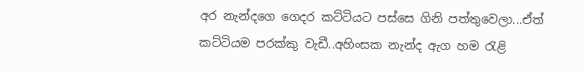අර නැන්දගෙ ගෙදර කට්ටියට පස්සෙ ගිනි පත්තුවෙලා...ඒත් කට්ටියම පරක්කු වැඩී..අහිංසක නැන්ද ඇග හම රැළි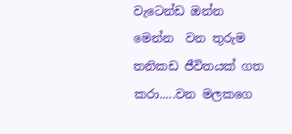වැටෙන්ඩ ඔන්න මෙන්න  වන තුරුම තනිකඩ ජීවිතයක් ගත කරා.....වන මලකගෙ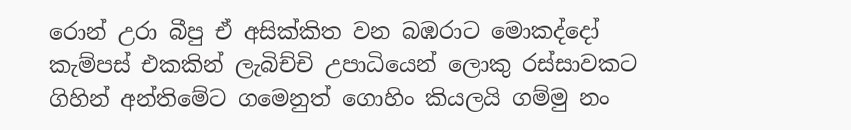රොන් උරා බීපු ඒ අසික්කිත වන බඹරාට මොකද්දෝ කැම්පස් එකකින් ලැබිච්චි උපාධියෙන් ලොකු රස්සාවකට  ගිහින් අන්තිමේට ගමෙනුත් ගොහිං කියලයි ගම්මු නං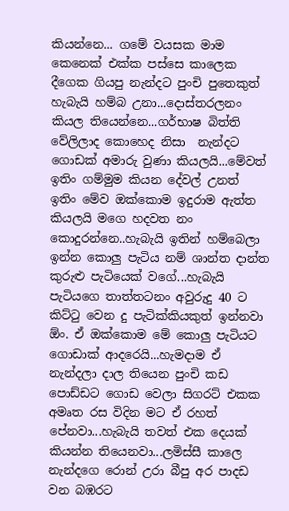කියන්නෙ... ගමේ වයසක මාම කෙනෙක් එක්ක පස්සෙ කාලෙක දීගෙක ගියපු නැන්දට පුංචි පුතෙකුත් හැබැයි හම්බ උනා...දොස්තරලනං කියල තියෙන්නෙ...ගර්භාෂ බිත්ති වේලිලාද කොහෙද නිසා  නැන්දට ගොඩක් අමාරු වුණා කියලයි...මේවත් ඉතිං ගම්මුම කියන දේවල් උනත් ඉතිං මේව ඔක්කොම ඉදුරාම ඇත්ත කියලයි මගෙ හදවත නං කොදුරන්නෙ..හැබැයි ඉතින් හම්බෙලා ඉන්න කොලු පැටිය නම් ශාන්ත දාන්ත කුරුළු පැටියෙක් වගේ...හැබැයි පැටියගෙ තාත්තටනං අවුරුදු 40 ට කිට්ටු වෙන දු පැටික්කියකුත් ඉන්නවා ඕං. ඒ ඔක්කොම මේ කොලු පැටියට ගොඩාක් ආදරෙයි...හැමදාම ඒ නැන්දලා දාල තියෙන පුංචි කඩ පොඩ්ඩට ගොඩ වෙලා සිගරට් එකක අමෘත රස විදින මට ඒ රහත් පේනවා...හැබැයි තවත් එක දෙයක් කියන්න තියෙනවා...ලමිස්සී කාලෙ නැන්දගෙ රොන් උරා බීපු අර පාදඩ වන බඹරට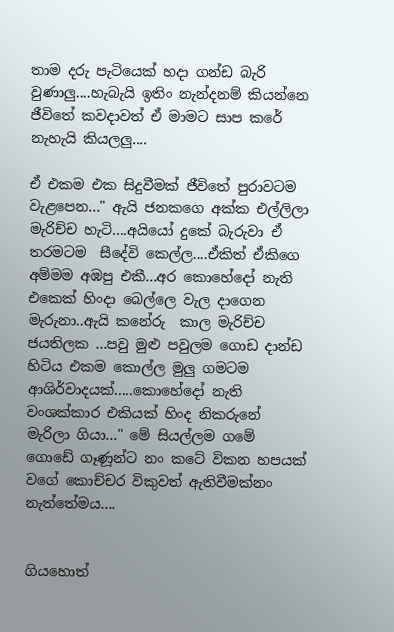තාම දරු පැටියෙක් හදා ගන්ඩ බැරි වුණාලු....හැබැයි ඉතිං නැන්දනම් කියන්නෙ ජීවිතේ කවදාවත් ඒ මාමට සාප කරේ නැහැයි කියලලු....

ඒ එකම එක සිදුවීමක් ජීවිතේ පුරාවටම වැළපෙන..." ඇයි ජනකගෙ අක්ක එල්ලිලා මැරිච්ච හැටි....අයියෝ දුකේ බැරුවා ඒ තරමටම  සීදේවි කෙල්ල....ඒකිත් ඒකිගෙ අම්මම අඹපු එකී...අර කොහේදෝ නැති එකෙක් හිංදා බෙල්ලෙ වැල දාගෙන මැරුනා..ඇයි කනේරු  කාල මැරිච්ච ජයතිලක ...පවු මුළු පවුලම ගොඩ දාන්ඩ හිටිය එකම කොල්ල මුලු ගමටම ආශිර්වාදයක්.....කොහේදෝ නැති වංශක්කාර එකියක් හිංද නිකරුනේ මැරිලා ගියා..." මේ සියල්ලම ගමේ ගොඩේ ගෑණූන්ට නං කටේ විකන හපයක් වගේ කොච්චර විකුවත් ඇතිවීමක්නං නැත්තේමය....


ගියහොත්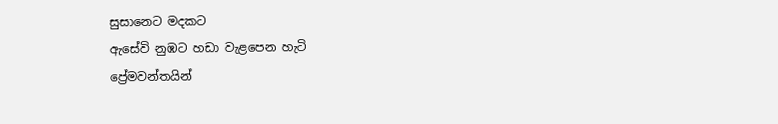සුසානෙට මදකට
ඇසේවි නුඹට හඩා වැළපෙන හැටි
ප්‍රේමවන්තයින්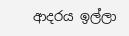ආදරය ඉල්ලා